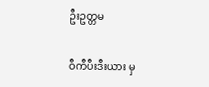ဦးဥတ္တမ

ဝီကီပီးဒီးယား မှ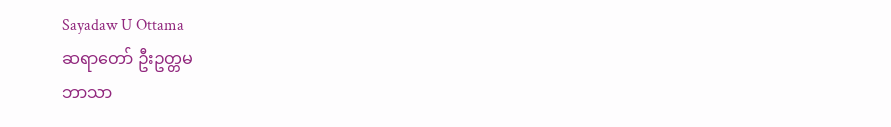Sayadaw U Ottama
ဆရာတော် ဦးဥတ္တမ
ဘာသာ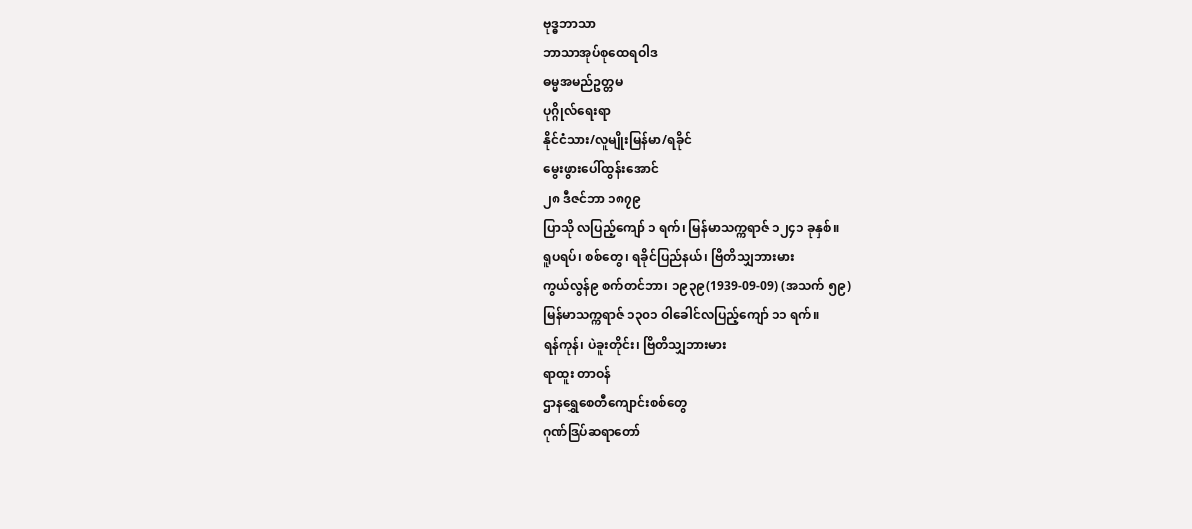ဗုဒ္ဓဘာသာ
ဘာသာအုပ်စုထေရဝါဒ
ဓမ္မအမည်ဥတ္တမ
ပုဂ္ဂိုလ်ရေးရာ
နိုင်ငံသား/လူမျိုးမြန်မာ/ရခိုင်
မွေးဖွားပေါ်ထွန်းအောင်
၂၈ ဒီဇင်ဘာ ၁၈၇၉
ပြာသို လပြည့်ကျော် ၁ ရက်၊ မြန်မာသက္ကရာဇ် ၁၂၄၁ ခုနှစ်။
ရူပရပ်၊ စစ်တွေ၊ ရခိုင်ပြည်နယ်၊ ဗြိတိသျှဘားမား
ကွယ်လွန်၉ စက်တင်ဘာ၊ ၁၉၃၉(1939-09-09) (အသက် ၅၉)
မြန်မာသက္ကရာဇ် ၁၃၀၁ ဝါခေါင်လပြည့်ကျော် ၁၁ ရက်။
ရန်ကုန်၊ ပဲခူးတိုင်း၊ ဗြိတိသျှဘားမား
ရာထူး တာဝန်
ဌာနရွှေစေတီကျောင်းစစ်တွေ
ဂုဏ်ဒြပ်ဆရာတော်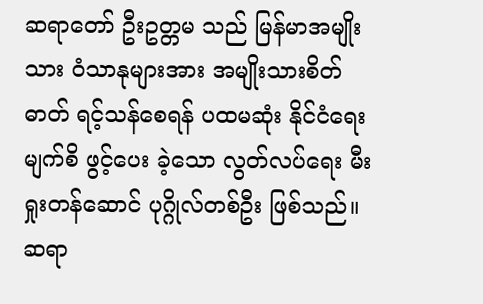ဆရာတော် ဦးဥတ္တမ သည် မြန်မာအမျိုးသား ဝံသာနုများအား အမျိုးသားစိတ်ဓာတ် ရင့်သန်စေရန် ပထမဆုံး နိုင်ငံရေးမျက်စိ ဖွင့်ပေး ခဲ့သော လွတ်လပ်ရေး မီးရှုးတန်ဆောင် ပုဂ္ဂိုလ်တစ်ဦး ဖြစ်သည်။ ဆရာ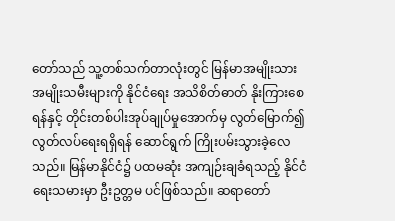တော်သည် သူ့တစ်သက်တာလုံးတွင် မြန်မာအမျိုးသား အမျိုးသမီးများကို နိုင်ငံရေး အသိစိတ်ဓာတ် နိုးကြားစေရန်နှင့် တိုင်းတစ်ပါးအုပ်ချုပ်မှုအောက်မှ လွတ်မြောက်၍ လွတ်လပ်ရေးရရှိရန် ဆောင်ရွက် ကြိုးပမ်းသွားခဲ့လေသည်။ မြန်မာနိုင်ငံ၌ ပထမဆုံး အကျဉ်းချခံရသည့် နိုင်ငံရေးသမားမှာ ဦးဥတ္တမ ပင်ဖြစ်သည်။ ဆရာတော်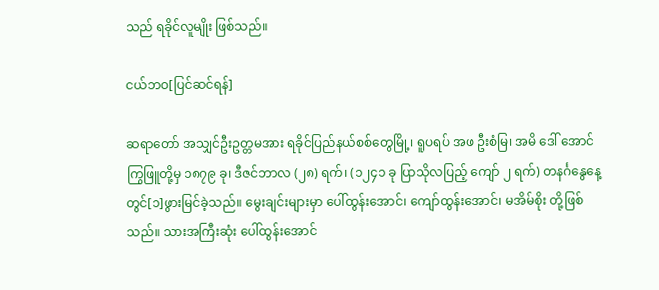သည် ရခိုင်လူမျိုး ဖြစ်သည်။

ငယ်ဘဝ[ပြင်ဆင်ရန်]

ဆရာတော် အသျှင်ဦးဥတ္တမအား ရခိုင်ပြည်နယ်စစ်တွေမြို့၊ ရူပရပ် အဖ ဦးစံမြ၊ အမိ ဒေါ် အောင်ကြွဖြူတို့မှ ၁၈၇၉ ခု၊ ဒီဇင်ဘာလ (၂၈) ရက်၊ (၁၂၄၁ ခု ပြာသိုလပြည့် ကျော် ၂ ရက်) တနင်္ဂနွေနေ့တွင်[၁]ဖွားမြင်ခဲ့သည်။ မွေးချင်းများမှာ ပေါ်ထွန်းအောင်၊ ကျော်ထွန်းအောင်၊ မအိမ်စိုး တို့ဖြစ်သည်။ သားအကြီးဆုံး ပေါ်ထွန်းအောင်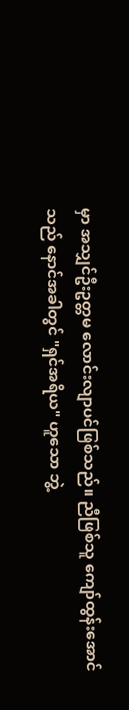မှာ အသျှင်ဦးဥတ္တမ လောင်းလျာပင်ဖြစ်သည်။ ညီဖြစ်သူ ကျော်ထွန်းအောင် သည် နောင်အခါတွင် "ရှင်အရိယ" ဟူသော ဘွဲ့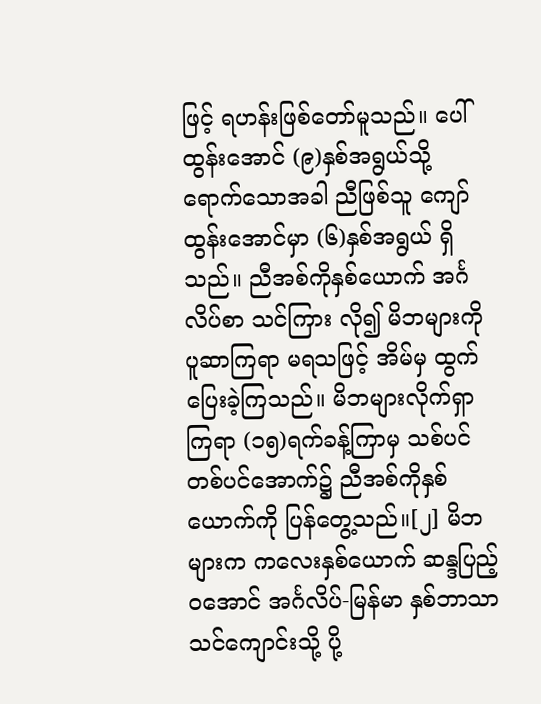ဖြင့် ရဟန်းဖြစ်တော်မူသည်။ ပေါ်ထွန်းအောင် (၉)နှစ်အရွယ်သို့ ရောက်သောအခါ ညီဖြစ်သူ ကျော်ထွန်းအောင်မှာ (၆)နှစ်အရွယ် ရှိသည်။ ညီအစ်ကိုနှစ်ယောက် အင်္ဂလိပ်စာ သင်ကြား လို၍ မိဘများကို ပူဆာကြရာ မရသဖြင့် အိမ်မှ ထွက်ပြေးခဲ့ကြသည်။ မိဘများလိုက်ရှာကြရာ (၁၅)ရက်ခန့်ကြာမှ သစ်ပင်တစ်ပင်အောက်၌ ညီအစ်ကိုနှစ်ယောက်ကို ပြန်တွေ့သည်။[၂] မိဘများက ကလေးနှစ်ယောက် ဆန္ဒပြည့်ဝအောင် အင်္ဂလိပ်-မြန်မာ နှစ်ဘာသာသင်ကျောင်းသို့ ပို့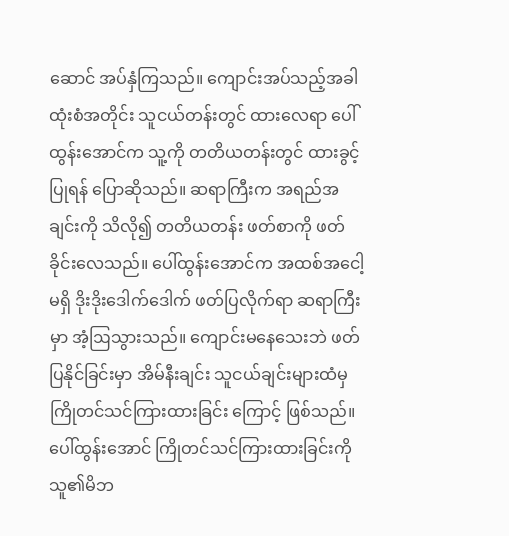ဆောင် အပ်နှံကြသည်။ ကျောင်းအပ်သည့်အခါ ထုံးစံအတိုင်း သူငယ်တန်းတွင် ထားလေရာ ပေါ်ထွန်းအောင်က သူ့ကို တတိယတန်းတွင် ထားခွင့်ပြုရန် ပြောဆိုသည်။ ဆရာကြီးက အရည်အချင်းကို သိလို၍ တတိယတန်း ဖတ်စာကို ဖတ်ခိုင်းလေသည်။ ပေါ်ထွန်းအောင်က အထစ်အငေါ့မရှိ ဒိုးဒိုးဒေါက်ဒေါက် ဖတ်ပြလိုက်ရာ ဆရာကြီးမှာ အံ့ဩသွားသည်။ ကျောင်းမနေသေးဘဲ ဖတ်ပြနိုင်ခြင်းမှာ အိမ်နီးချင်း သူငယ်ချင်းများထံမှ ကြိုတင်သင်ကြားထားခြင်း ကြောင့် ဖြစ်သည်။ ပေါ်ထွန်းအောင် ကြိုတင်သင်ကြားထားခြင်းကို သူ၏မိဘ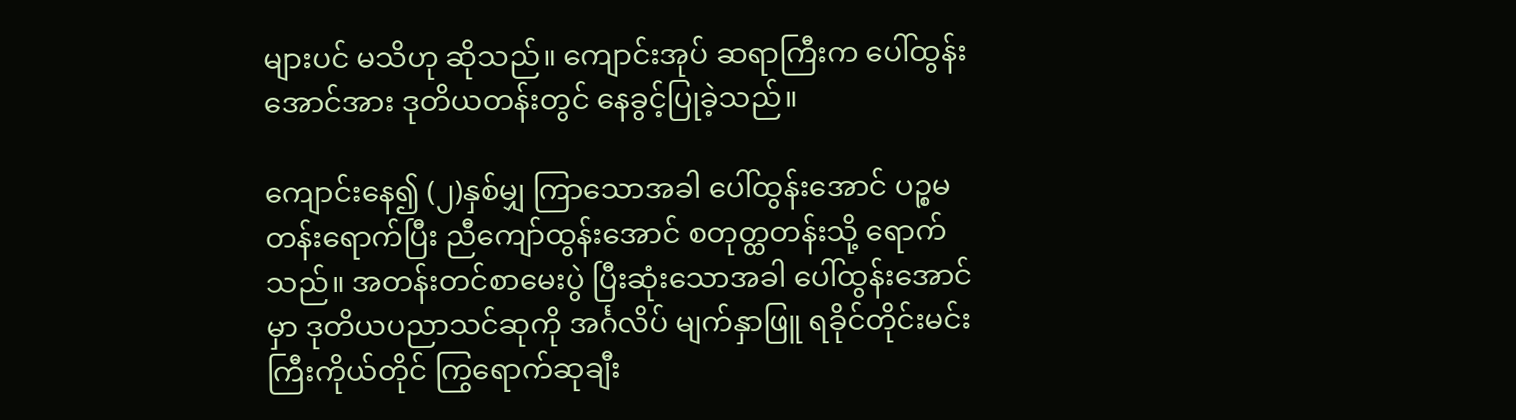များပင် မသိဟု ဆိုသည်။ ကျောင်းအုပ် ဆရာကြီးက ပေါ်ထွန်းအောင်အား ဒုတိယတန်းတွင် နေခွင့်ပြုခဲ့သည်။

ကျောင်းနေ၍ (၂)နှစ်မျှ ကြာသောအခါ ပေါ်ထွန်းအောင် ပဉ္စမတန်းရောက်ပြီး ညီကျော်ထွန်းအောင် စတုတ္ထတန်းသို့ ရောက်သည်။ အတန်းတင်စာမေးပွဲ ပြီးဆုံးသောအခါ ပေါ်ထွန်းအောင်မှာ ဒုတိယပညာသင်ဆုကို အင်္ဂလိပ် မျက်နှာဖြူ ရခိုင်တိုင်းမင်းကြီးကိုယ်တိုင် ကြွရောက်ဆုချီး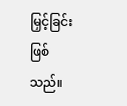မြှင့်ခြင်း ဖြစ်သည်။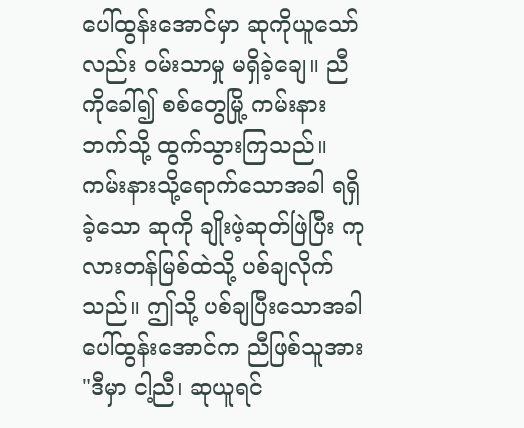ပေါ်ထွန်းအောင်မှာ ဆုကိုယူသော်လည်း ဝမ်းသာမှု မရှိခဲ့ချေ။ ညီကိုခေါ်၍ စစ်တွေမြို့ ကမ်းနားဘက်သို့ ထွက်သွားကြသည်။ ကမ်းနားသို့ရောက်သောအခါ ရရှိခဲ့သော ဆုကို ချိုးဖဲ့ဆုတ်ဖြဲပြီး ကုလားတန်မြစ်ထဲသို့ ပစ်ချလိုက်သည်။ ဤသို့ ပစ်ချပြီးသောအခါ ပေါ်ထွန်းအောင်က ညီဖြစ်သူအား "ဒီမှာ ငါ့ညီ၊ ဆုယူရင်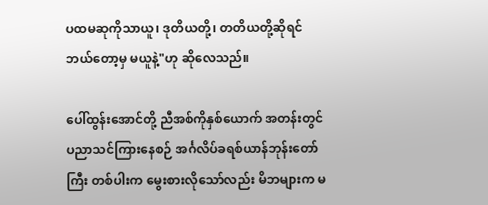ပထမဆုကိုသာယူ၊ ဒုတိယတို့၊ တတိယတို့ဆိုရင် ဘယ်တော့မှ မယူနဲ့"ဟု ဆိုလေသည်။

ပေါ်ထွန်းအောင်တို့ ညီအစ်ကိုနှစ်ယောက် အတန်းတွင် ပညာသင်ကြားနေစဉ် အင်္ဂလိပ်ခရစ်ယာန်ဘုန်းတော်ကြီး တစ်ပါးက မွေးစားလိုသော်လည်း မိဘများက မ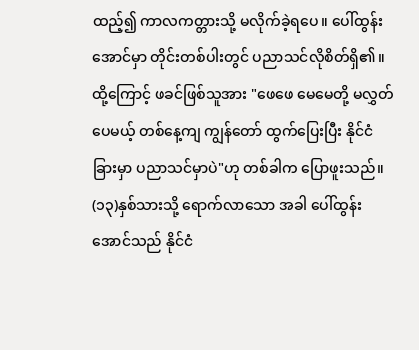ထည့်၍ ကာလကတ္တားသို့ မလိုက်ခဲ့ရပေ။ ပေါ်ထွန်းအောင်မှာ တိုင်းတစ်ပါးတွင် ပညာသင်လိုစိတ်ရှိ၏။ ထို့ကြောင့် ဖခင်ဖြစ်သူအား "ဖေဖေ မေမေတို့ မလွှတ်ပေမယ့် တစ်နေ့ကျ ကျွန်တော် ထွက်ပြေးပြီး နိုင်ငံခြားမှာ ပညာသင်မှာပဲ"ဟု တစ်ခါက ပြောဖူးသည်။ (၁၃)နှစ်သားသို့ ရောက်လာသော အခါ ပေါ်ထွန်းအောင်သည် နိုင်ငံ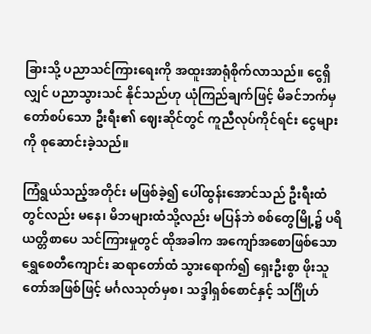ခြားသို့ ပညာသင်ကြားရေးကို အထူးအာရုံစိုက်လာသည်။ ငွေရှိလျှင် ပညာသွားသင် နိုင်သည်ဟု ယုံကြည်ချက်ဖြင့် မိခင်ဘက်မှ တော်စပ်သော ဦးရီး၏ ဈေးဆိုင်တွင် ကူညီလုပ်ကိုင်ရင်း ငွေများကို စုဆောင်းခဲ့သည်။

ကြံရွယ်သည့်အတိုင်း မဖြစ်ခဲ့၍ ပေါ်ထွန်းအောင်သည် ဦးရီးထံတွင်လည်း မနေ၊ မိဘများထံသို့လည်း မပြန်ဘဲ စစ်တွေမြို့၌ ပရိယတ္တိစာပေ သင်ကြားမှုတွင် ထိုအခါက အကျော်အစောဖြစ်သော ရွှေစေတီကျောင်း ဆရာတော်ထံ သွားရောက်၍ ရှေးဦးစွာ ဖိုးသူတော်အဖြစ်ဖြင့် မင်္ဂလသုတ်မှစ၊ သဒ္ဒါရှစ်စောင်နှင့် သင်္ဂြိုဟ်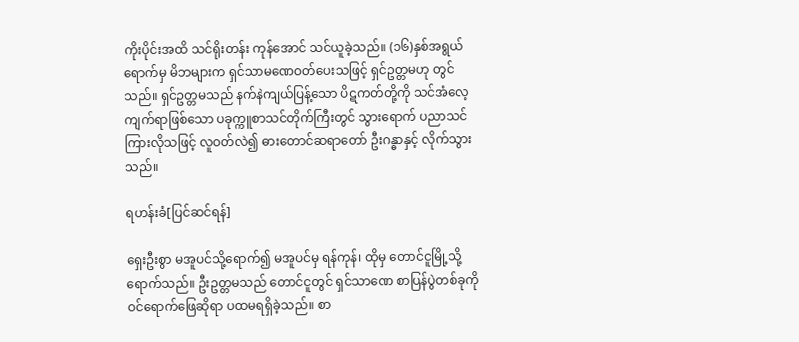ကိုးပိုင်းအထိ သင်ရိုးတန်း ကုန်အောင် သင်ယူခဲ့သည်။ (၁၆)နှစ်အရွယ်ရောက်မှ မိဘများက ရှင်သာမဏေဝတ်ပေးသဖြင့် ရှင်ဥတ္တမဟု တွင်သည်။ ရှင်ဥတ္တမသည် နက်နဲကျယ်ပြန့်သော ပိဋကတ်တို့ကို သင်အံလေ့ကျက်ရာဖြစ်သော ပခုက္ကူစာသင်တိုက်ကြီးတွင် သွားရောက် ပညာသင်ကြားလိုသဖြင့် လူဝတ်လဲ၍ ဓားတောင်ဆရာတော် ဦးဂန္ဓာနှင့် လိုက်သွားသည်။

ရဟန်းခံ[ပြင်ဆင်ရန်]

ရှေးဦးစွာ မအူပင်သို့ရောက်၍ မအူပင်မှ ရန်ကုန်၊ ထိုမှ တောင်ငူမြို့သို့ ရောက်သည်။ ဦးဥတ္တမသည် တောင်ငူတွင် ရှင်သာဏေ စာပြန်ပွဲတစ်ခုကို ဝင်ရောက်ဖြေဆိုရာ ပထမရရှိခဲ့သည်။ စာ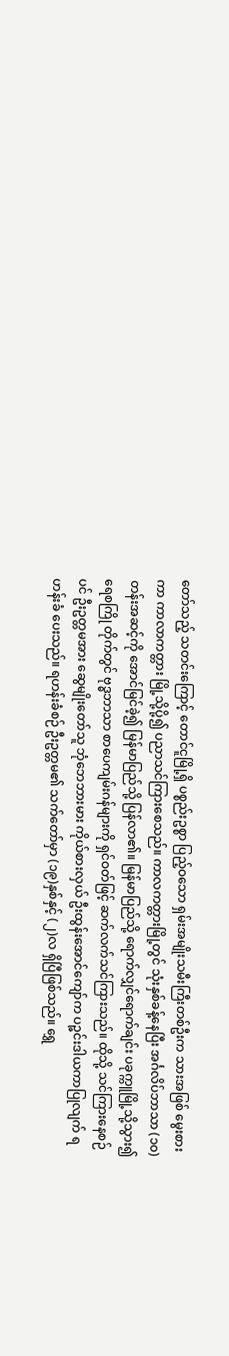တော်သည့် သတင်းကြောင့် တောင်ငူမြို့ရှိ ပစ္စည်းဥစ္စာ ပြည့်ဝသော ရှမ်းအမျိုးသမီးကြီးတစ်ဦးက သားအဖြစ် မွေးစားကာ ကာလာကတ္တား မြို့သို့ပို့၍ ပညာသင်ကြားစေသည်။ ကာလကတ္တားမြို့တွင် သုံးနှစ်ခန့်နေပြီး အင်္ဂလိပ်ဘာသာ (၁၀)တန်းအဆင့်ကို အောင်မြင်ခဲ့၍ မြန်မာပြည်သို့ ပြန်လာ၏။ မြန်မာပြည်သို့ ရောက်လျှင်ရောက်ချင်း ပခုက္ကူမြို့သို့သွား၍ ရေစကြို တိုက်တွင် ဗုဒ္ဓဘာသာ စာပေကျမ်းဂန်များကို ရှင်ဝတ်ဖြင့် ဆက်လက်သင်ကြားသည်။ ထိုသို့ သင်ကြားနေစဉ်ပင် ဦးဥတ္တမအား ဆွေမျိုးတော်သူ ဘုံဘေဘားမား ကိုယ်စားလှယ် ဦးထွန်းအောင်ကျော်က ပဉ္ဇင်းဒါယကာပြုလျက် ရဟန်းခံ ပေးသည်။ ရဟန်းခံစဉ် ဦးဥတ္တမ၏ သက်တော်မှာ (၁၉)နှစ်နှင့် (၂)လ ရှိပြီဖြစ်သည်။ ရွှေ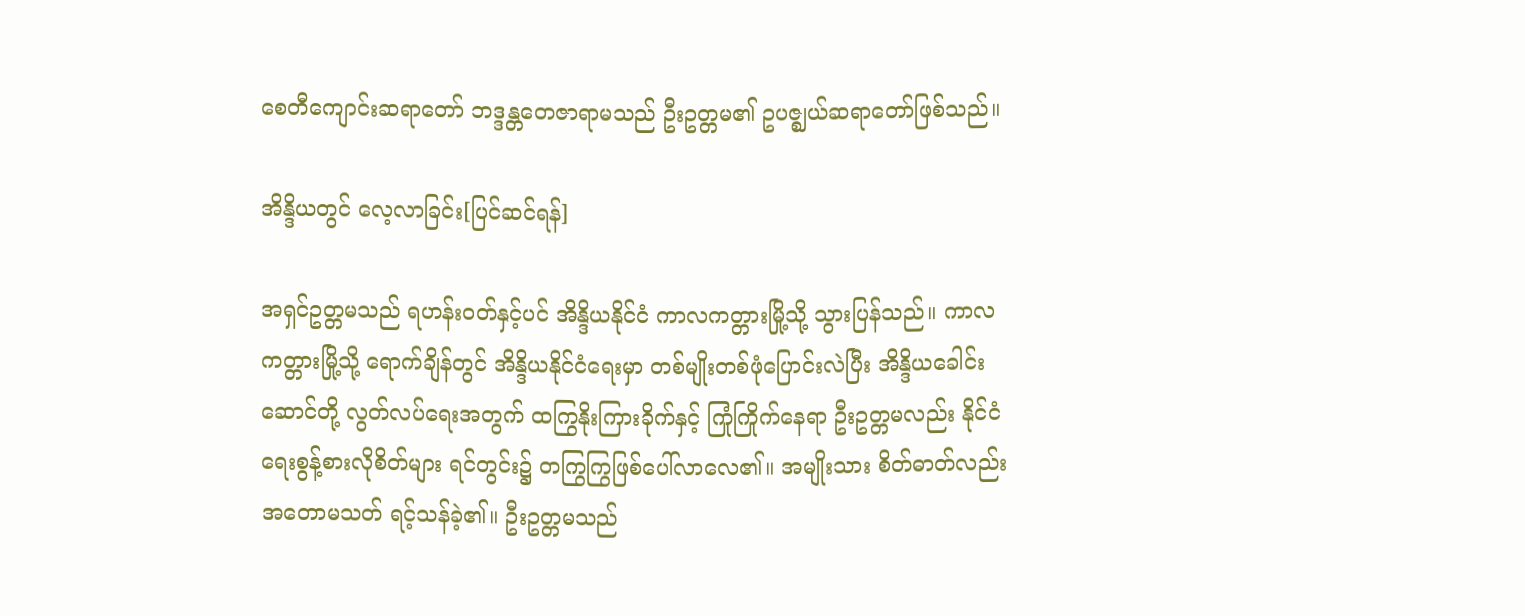စေတီကျောင်းဆရာတော် ဘဒ္ဒန္တတေဇာရာမသည် ဦးဥတ္တမ၏ ဥပဇ္ဈယ်ဆရာတော်ဖြစ်သည်။

အိန္ဒိယတွင် လေ့လာခြင်း[ပြင်ဆင်ရန်]

အရှင်ဥတ္တမသည် ရဟန်းဝတ်နှင့်ပင် အိန္ဒိယနိုင်ငံ ကာလကတ္တားမြို့သို့ သွားပြန်သည်။ ကာလကတ္တားမြို့သို့ ရောက်ချိန်တွင် အိန္ဒိယနိုင်ငံရေးမှာ တစ်မျိုးတစ်ဖုံပြောင်းလဲပြီး အိန္ဒိယခေါင်းဆောင်တို့ လွတ်လပ်ရေးအတွက် ထကြွနိုးကြားခိုက်နှင့် ကြုံကြိုက်နေရာ ဦးဥတ္တမလည်း နိုင်ငံရေးစွန့်စားလိုစိတ်များ ရင်တွင်း၌ တကြွကြွဖြစ်ပေါ်လာလေ၏။ အမျိုးသား စိတ်ဓာတ်လည်း အတောမသတ် ရင့်သန်ခဲ့၏။ ဦးဥတ္တမသည်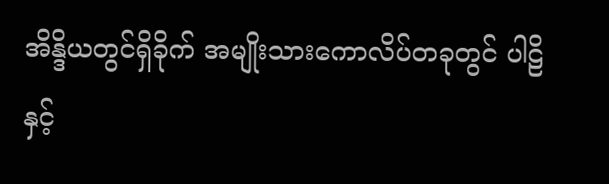အိန္ဒိယတွင်ရှိခိုက် အမျိုးသားကောလိပ်တခုတွင် ပါဠိနှင့်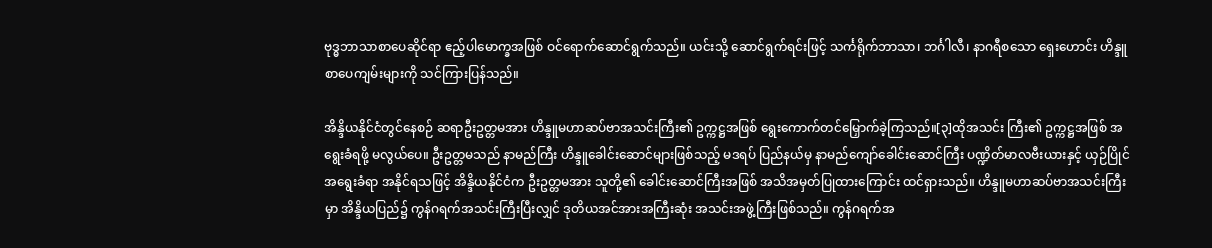ဗုဒ္ဓဘာသာစာပေဆိုင်ရာ ဧည့်ပါမောက္ခအဖြစ် ဝင်ရောက်ဆောင်ရွက်သည်။ ယင်းသို့ ဆောင်ရွက်ရင်းဖြင့် သင်္ကရိုက်ဘာသာ၊ ဘင်္ဂါလီ၊ နာဂရီစသော ရှေးဟောင်း ဟိန္ဒူစာပေကျမ်းများကို သင်ကြားပြန်သည်။

အိန္ဒိယနိုင်ငံတွင်နေစဉ် ဆရာဦးဥတ္တမအား ဟိန္ဒူမဟာဆပ်ဗာအသင်းကြီး၏ ဥက္ကဋ္ဌအဖြစ် ရွေးကောက်တင်မြှောက်ခဲ့ကြသည်။[၃]ထိုအသင်း ကြီး၏ ဥက္ကဋ္ဌအဖြစ် အရွေးခံရဖို့ မလွယ်ပေ။ ဦးဥတ္တမသည် နာမည်ကြီး ဟိန္ဒူခေါင်းဆောင်များဖြစ်သည့် မဒရပ် ပြည်နယ်မှ နာမည်ကျော်ခေါင်းဆောင်ကြီး ပဏ္ဍိတ်မာလဗီးယားနှင့် ယှဉ်ပြိုင်အရွေးခံရာ အနိုင်ရသဖြင့် အိန္ဒိယနိုင်ငံက ဦးဥတ္တမအား သူတို့၏ ခေါင်းဆောင်ကြီးအဖြစ် အသိအမှတ်ပြုထားကြောင်း ထင်ရှားသည်။ ဟိန္ဒူမဟာဆပ်ဗာအသင်းကြီးမှာ အိန္ဒိယပြည်၌ ကွန်ဂရက်အသင်းကြီးပြီးလျှင် ဒုတိယအင်အားအကြီးဆုံး အသင်းအဖွဲ့ကြီးဖြစ်သည်။ ကွန်ဂရက်အ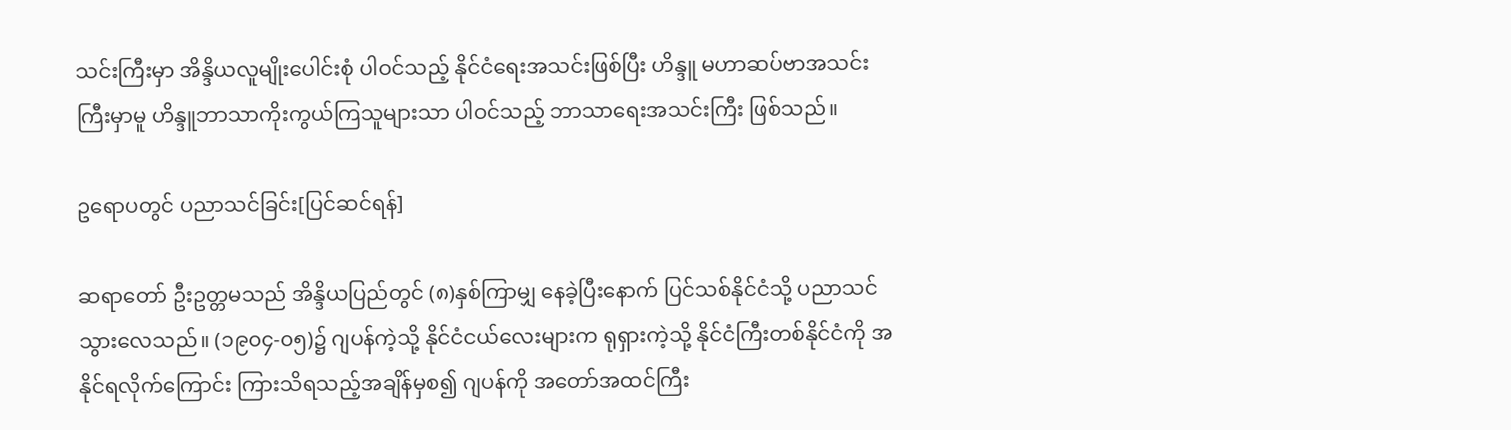သင်းကြီးမှာ အိန္ဒိယလူမျိုးပေါင်းစုံ ပါဝင်သည့် နိုင်ငံရေးအသင်းဖြစ်ပြီး ဟိန္ဒူ မဟာဆပ်ဗာအသင်းကြီးမှာမူ ဟိန္ဒူဘာသာကိုးကွယ်ကြသူများသာ ပါဝင်သည့် ဘာသာရေးအသင်းကြီး ဖြစ်သည်။

ဥရောပတွင် ပညာသင်ခြင်း[ပြင်ဆင်ရန်]

ဆရာတော် ဦးဥတ္တမသည် အိန္ဒိယပြည်တွင် (၈)နှစ်ကြာမျှ နေခဲ့ပြီးနောက် ပြင်သစ်နိုင်ငံသို့ ပညာသင်သွားလေသည်။ (၁၉၀၄-၀၅)၌ ဂျပန်ကဲ့သို့ နိုင်ငံငယ်လေးများက ရုရှားကဲ့သို့ နိုင်ငံကြီးတစ်နိုင်ငံကို အနိုင်ရလိုက်ကြောင်း ကြားသိရသည့်အချိန်မှစ၍ ဂျပန်ကို အတော်အထင်ကြီး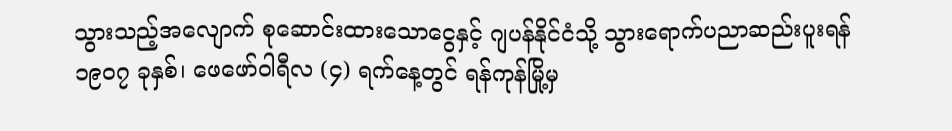သွားသည့်အလျောက် စုဆောင်းထားသောငွေနှင့် ဂျပန်နိုင်ငံသို့ သွားရောက်ပညာဆည်းပူးရန် ၁၉၀၇ ခုနှစ်၊ ဖေဖော်ဝါရီလ (၄) ရက်နေ့တွင် ရန်ကုန်မြို့မှ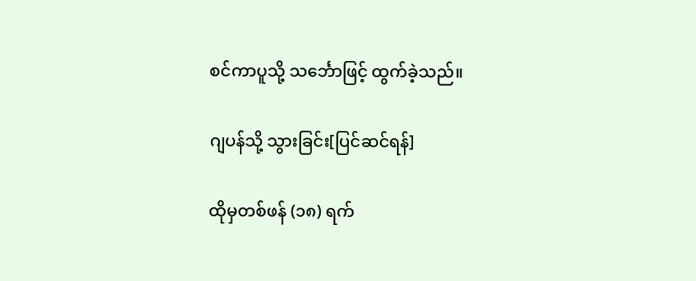စင်ကာပူသို့ သင်္ဘောဖြင့် ထွက်ခဲ့သည်။

ဂျပန်သို့ သွားခြင်း[ပြင်ဆင်ရန်]

ထိုမှတစ်ဖန် (၁၈) ရက်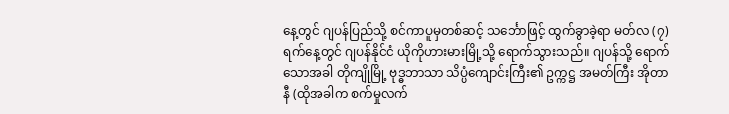နေ့တွင် ဂျပန်ပြည်သို့ စင်ကာပူမှတစ်ဆင့် သင်္ဘောဖြင့် ထွက်ခွာခဲ့ရာ မတ်လ (၇)ရက်နေ့တွင် ဂျပန်နိုင်ငံ ယိုကိုဟားမားမြို့သို့ ရောက်သွားသည်။ ဂျပန်သို့ ရောက်သောအခါ တိုကျိုမြို့ ဗုဒ္ဓဘာသာ သိပ္ပံကျောင်းကြီး၏ ဥက္ကဋ္ဌ အမတ်ကြီး အိုတာနီ (ထိုအခါက စက်မှုလက်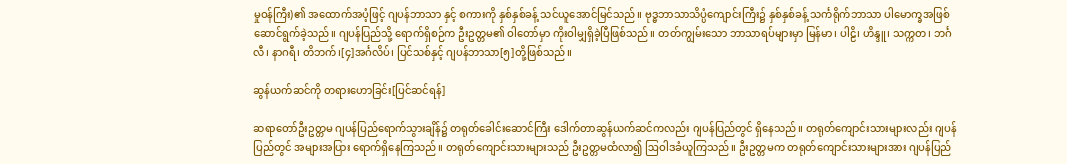မှုဝန်ကြီး)၏ အထောက်အပံ့ဖြင့် ဂျပန်ဘာသာ နှင့် စကားကို နှစ်နှစ်ခန့် သင်ယူအောင်မြင်သည်။ ဗုဒ္ဓဘာသာသိပ္ပံကျောင်းကြီး၌ နှစ်နှစ်ခန့် သင်္ကရိုက်ဘာသာ ပါမောက္ခအဖြစ် ဆောင်ရွက်ခဲ့သည်။ ဂျပန်ပြည်သို့ ရောက်ရှိစဉ်က ဦးဥတ္တမ၏ ဝါတော်မှာ ကိုးဝါမျှရှိခဲ့ပြီဖြစ်သည်။ တတ်ကျွမ်းသော ဘာသာရပ်များမှာ မြန်မာ၊ ပါဠိ၊ ဟိန္ဒူ၊ သက္ကတ၊ ဘင်္ဂလီ၊ နာဂရီ၊ တိဘက်၊[၄]အင်္ဂလိပ်၊ ပြင်သစ်နှင့် ဂျပန်ဘာသာ[၅]တို့ဖြစ်သည်။

ဆွန်ယက်ဆင်ကို တရားဟောခြင်း[ပြင်ဆင်ရန်]

ဆရာတော်ဦးဥတ္တမ ဂျပန်ပြည်ရောက်သွားချိန်၌ တရုတ်ခေါင်းဆောင်ကြီး ဒေါက်တာဆွန်ယက်ဆင်ကလည်း ဂျပန်ပြည်တွင် ရှိနေသည်။ တရုတ်ကျောင်းသားများလည်း ဂျပန်ပြည်တွင် အများအပြား ရောက်ရှိနေကြသည်။ တရုတ်ကျောင်းသားများသည် ဦးဥတ္တမထံလာ၍ ဩဝါဒခံယူကြသည်။ ဦးဥတ္တမက တရုတ်ကျောင်းသားများအား ဂျပန်ပြည်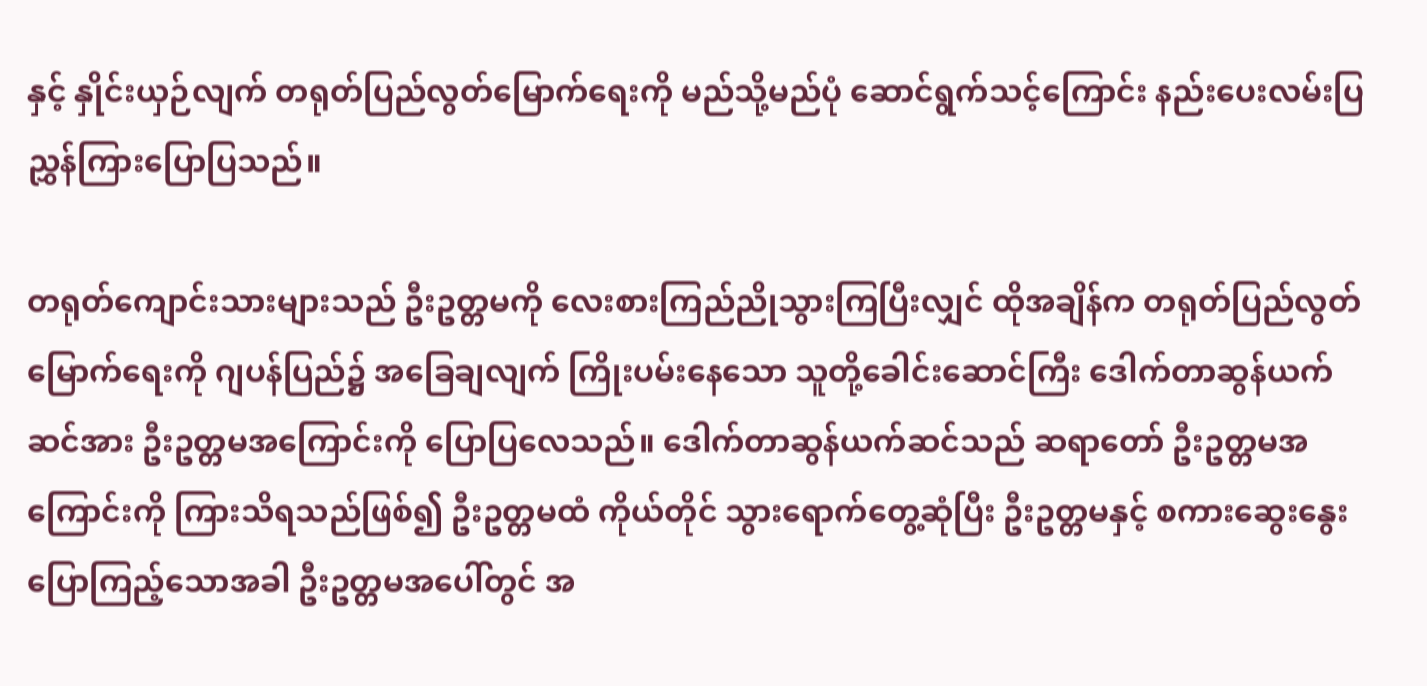နှင့် နှိုင်းယှဉ်လျက် တရုတ်ပြည်လွတ်မြောက်ရေးကို မည်သို့မည်ပုံ ဆောင်ရွက်သင့်ကြောင်း နည်းပေးလမ်းပြ ညွှန်ကြားပြောပြသည်။

တရုတ်ကျောင်းသားများသည် ဦးဥတ္တမကို လေးစားကြည်ညိုသွားကြပြီးလျှင် ထိုအချိန်က တရုတ်ပြည်လွတ်မြောက်ရေးကို ဂျပန်ပြည်၌ အခြေချလျက် ကြိုးပမ်းနေသော သူတို့ခေါင်းဆောင်ကြီး ဒေါက်တာဆွန်ယက်ဆင်အား ဦးဥတ္တမအကြောင်းကို ပြောပြလေသည်။ ဒေါက်တာဆွန်ယက်ဆင်သည် ဆရာတော် ဦးဥတ္တမအကြောင်းကို ကြားသိရသည်ဖြစ်၍ ဦးဥတ္တမထံ ကိုယ်တိုင် သွားရောက်တွေ့ဆုံပြီး ဦးဥတ္တမနှင့် စကားဆွေးနွေး ပြောကြည့်သောအခါ ဦးဥတ္တမအပေါ်တွင် အ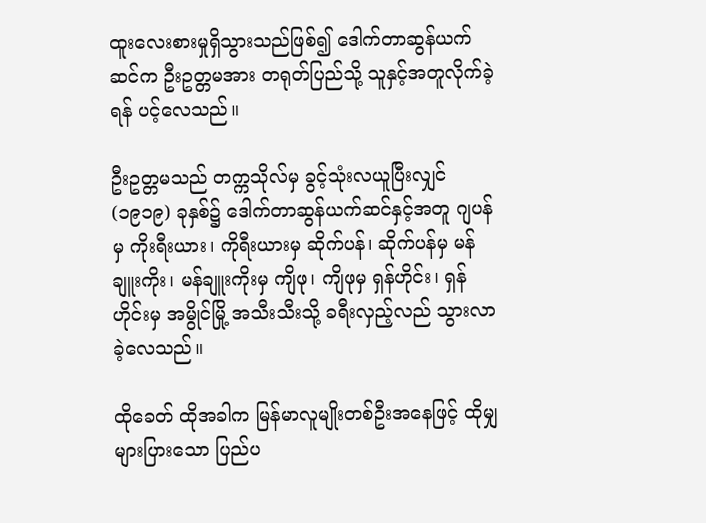ထူးလေးစားမှုရှိသွားသည်ဖြစ်၍ ဒေါက်တာဆွန်ယက်ဆင်က ဦးဥတ္တမအား တရုတ်ပြည်သို့ သူနှင့်အတူလိုက်ခဲ့ရန် ပင့်လေသည်။

ဦးဥတ္တမသည် တက္ကသိုလ်မှ ခွင့်သုံးလယူပြီးလျှင် (၁၉၁၉) ခုနှစ်၌ ဒေါက်တာဆွန်ယက်ဆင်နှင့်အတူ ဂျပန်မှ ကိုးရီးယား၊ ကိုရီးယားမှ ဆိုက်ပန်၊ ဆိုက်ပန်မှ မန်ချူးကိုး၊ မန်ချူးကိုးမှ ကျိဖု၊ ကျိဖုမှ ရှန်ဟိုင်း၊ ရှန်ဟိုင်းမှ အမွိုင်မြို့ အသီးသီးသို့ ခရီးလှည့်လည် သွားလာခဲ့လေသည်။

ထိုခေတ် ထိုအခါက မြန်မာလူမျိုးတစ်ဦးအနေဖြင့် ထိုမျှများပြားသော ပြည်ပ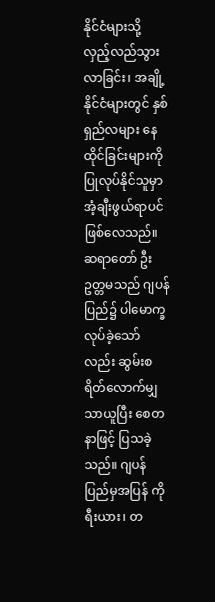နိုင်ငံများသို့ လှည့်လည်သွားလာခြင်း၊ အချို့နိုင်ငံများတွင် နှစ်ရှည်လများ နေထိုင်ခြင်းများကို ပြုလုပ်နိုင်သူမှာ အံ့ချီးဖွယ်ရာပင် ဖြစ်လေသည်။ ဆရာတော် ဦးဥတ္တမသည် ဂျပန်ပြည်၌ ပါမောက္ခလုပ်ခဲ့သော်လည်း ဆွမ်းစရိတ်လောက်မျှသာယူပြီး စေတနာဖြင့် ပြသခဲ့သည်။ ဂျပန်ပြည်မှအပြန် ကိုရီးယား၊ တ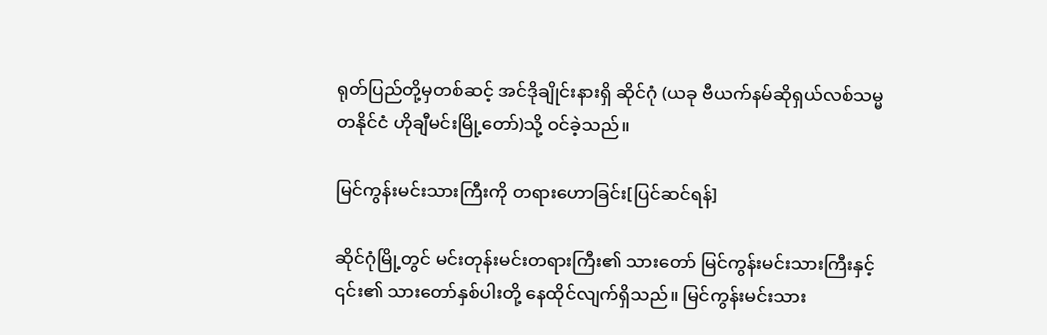ရုတ်ပြည်တို့မှတစ်ဆင့် အင်ဒိုချိုင်းနားရှိ ဆိုင်ဂုံ (ယခု ဗီယက်နမ်ဆိုရှယ်လစ်သမ္မတနိုင်ငံ ဟိုချီမင်းမြို့တော်)သို့ ဝင်ခဲ့သည်။

မြင်ကွန်းမင်းသားကြီးကို တရားဟောခြင်း[ပြင်ဆင်ရန်]

ဆိုင်ဂုံမြို့တွင် မင်းတုန်းမင်းတရားကြီး၏ သားတော် မြင်ကွန်းမင်းသားကြီးနှင့် ၎င်း၏ သားတော်နှစ်ပါးတို့ နေထိုင်လျက်ရှိသည်။ မြင်ကွန်းမင်းသား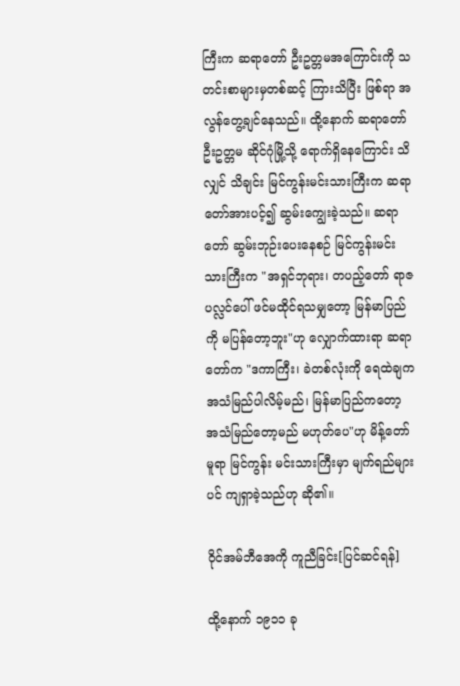ကြီးက ဆရာတော် ဦးဥတ္တမအကြောင်းကို သတင်းစာများမှတစ်ဆင့် ကြားသိပြီး ဖြစ်ရာ အလွန်တွေ့ချင်နေသည်။ ထို့နောက် ဆရာတော် ဦးဥတ္တမ ဆိုင်ဂုံမြို့သို့ ရောက်ရှိနေကြောင်း သိလျှင် သိချင်း မြင်ကွန်းမင်းသားကြီးက ဆရာတော်အားပင့်၍ ဆွမ်းကျွေးခဲ့သည်။ ဆရာတော် ဆွမ်းဘုဉ်းပေးနေစဉ် မြင်ကွန်းမင်းသားကြီးက "အရှင်ဘုရား၊ တပည့်တော် ရာဇပလ္လင်ပေါ် ဖင်မထိုင်ရသမျှတော့ မြန်မာပြည်ကို မပြန်တော့ဘူး"ဟု လျှောက်ထားရာ ဆရာတော်က "ဒကာကြီး၊ ခဲတစ်လုံးကို ရေထဲချက အသံမြည်ပါလိမ့်မည်၊ မြန်မာပြည်ကတော့ အသံမြည်တော့မည် မဟုတ်ပေ"ဟု မိန့်တော်မူရာ မြင်ကွန်း မင်းသားကြီးမှာ မျက်ရည်များပင် ကျရှာခဲ့သည်ဟု ဆို၏။

ဝိုင်အမ်ဘီအေကို ကူညီခြင်း[ပြင်ဆင်ရန်]

ထို့နောက် ၁၉၁၁ ခု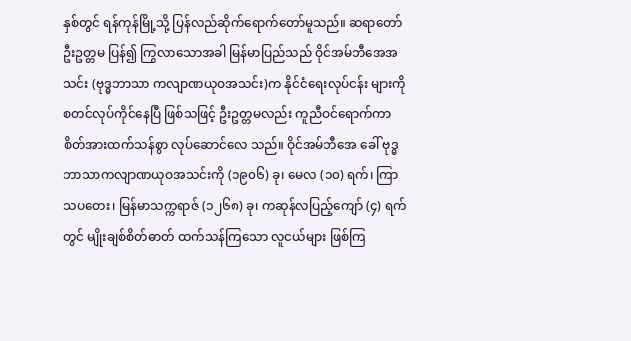နှစ်တွင် ရန်ကုန်မြို့သို့ ပြန်လည်ဆိုက်ရောက်တော်မူသည်။ ဆရာတော် ဦးဥတ္တမ ပြန်၍ ကြွလာသောအခါ မြန်မာပြည်သည် ဝိုင်အမ်ဘီအေအသင်း (ဗုဒ္ဓဘာသာ ကလျာဏယုဝအသင်း)က နိုင်ငံရေးလုပ်ငန်း များကို စတင်လုပ်ကိုင်နေပြီ ဖြစ်သဖြင့် ဦးဥတ္တမလည်း ကူညီဝင်ရောက်ကာ စိတ်အားထက်သန်စွာ လုပ်ဆောင်လေ သည်။ ဝိုင်အမ်ဘီအေ ခေါ် ဗုဒ္ဓဘာသာကလျာဏယုဝအသင်းကို (၁၉၀၆) ခု၊ မေလ (၁၀) ရက်၊ ကြာသပတေး၊ မြန်မာသက္ကရာဇ် (၁၂၆၈) ခု၊ ကဆုန်လပြည့်ကျော် (၄) ရက်တွင် မျိုးချစ်စိတ်ဓာတ် ထက်သန်ကြသော လူငယ်များ ဖြစ်ကြ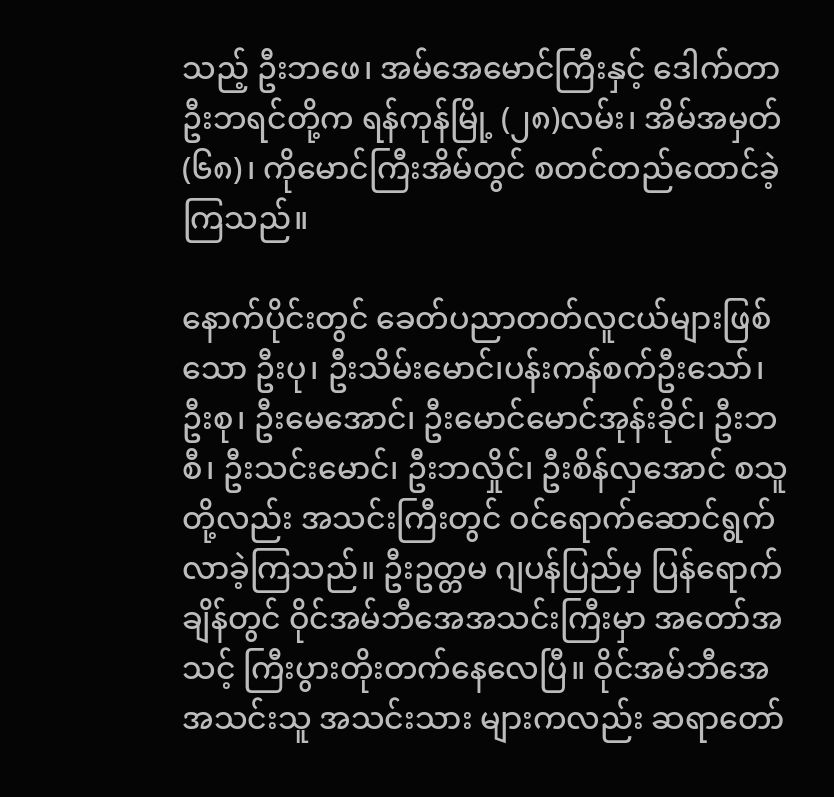သည့် ဦးဘဖေ၊ အမ်အေမောင်ကြီးနှင့် ဒေါက်တာ ဦးဘရင်တို့က ရန်ကုန်မြို့ (၂၈)လမ်း၊ အိမ်အမှတ် (၆၈)၊ ကိုမောင်ကြီးအိမ်တွင် စတင်တည်ထောင်ခဲ့ကြသည်။

နောက်ပိုင်းတွင် ခေတ်ပညာတတ်လူငယ်များဖြစ်သော ဦးပု၊ ဦးသိမ်းမောင်၊ပန်းကန်စက်ဦးသော်၊ ဦးစု၊ ဦးမေအောင်၊ ဦးမောင်မောင်အုန်းခိုင်၊ ဦးဘစီ၊ ဦးသင်းမောင်၊ ဦးဘလှိုင်၊ ဦးစိန်လှအောင် စသူတို့လည်း အသင်းကြီးတွင် ဝင်ရောက်ဆောင်ရွက်လာခဲ့ကြသည်။ ဦးဥတ္တမ ဂျပန်ပြည်မှ ပြန်ရောက်ချိန်တွင် ဝိုင်အမ်ဘီအေအသင်းကြီးမှာ အတော်အသင့် ကြီးပွားတိုးတက်နေလေပြီ။ ဝိုင်အမ်ဘီအေ အသင်းသူ အသင်းသား များကလည်း ဆရာတော်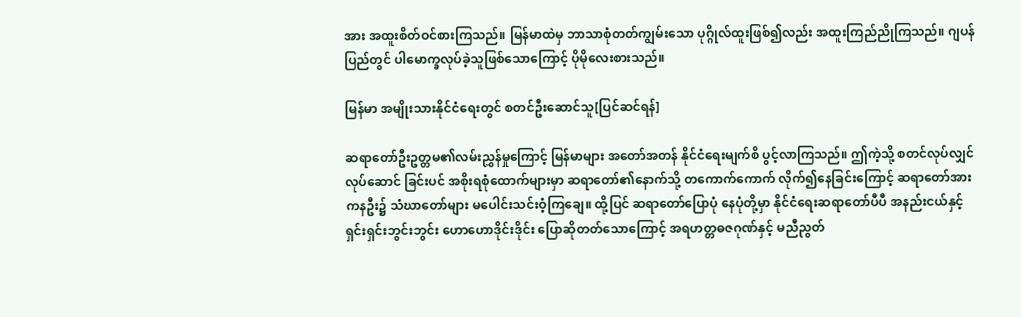အား အထူးစိတ်ဝင်စားကြသည်။ မြန်မာထဲမှ ဘာသာစုံတတ်ကျွမ်းသော ပုဂ္ဂိုလ်ထူးဖြစ်၍လည်း အထူးကြည်ညိုကြသည်။ ဂျပန်ပြည်တွင် ပါမောက္ခလုပ်ခဲ့သူဖြစ်သောကြောင့် ပိုမိုလေးစားသည်။

မြန်မာ အမျိုးသားနိုင်ငံရေးတွင် စတင်ဦးဆောင်သူ[ပြင်ဆင်ရန်]

ဆရာတော်ဦးဥတ္တမ၏လမ်းညွှန်မှုကြောင့် မြန်မာများ အတော်အတန် နိုင်ငံရေးမျက်စိ ပွင့်လာကြသည်။ ဤကဲ့သို့ စတင်လုပ်လျှင် လုပ်ဆောင် ခြင်းပင် အစိုးရစုံထောက်များမှာ ဆရာတော်၏နောက်သို့ တကောက်ကောက် လိုက်၍နေခြင်းကြောင့် ဆရာတော်အား ကနဦး၌ သံဃာတော်များ မပေါင်းသင်းဝံ့ကြချေ။ ထို့ပြင် ဆရာတော်ပြောပုံ နေပုံတို့မှာ နိုင်ငံရေးဆရာတော်ပီပီ အနည်းငယ်နှင့် ရှင်းရှင်းဘွင်းဘွင်း ဟောဟောဒိုင်းဒိုင်း ပြောဆိုတတ်သောကြောင့် အရဟတ္တဓဇဂုဏ်နှင့် မညီညွတ်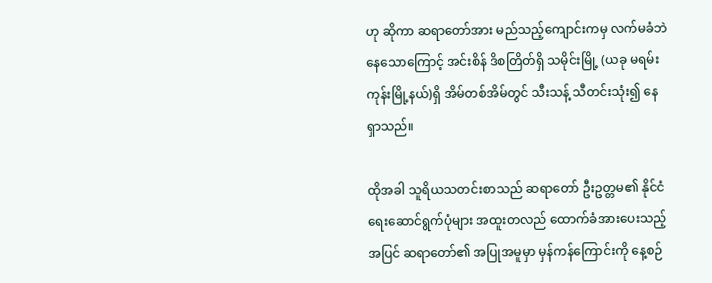ဟု ဆိုကာ ဆရာတော်အား မည်သည့်ကျောင်းကမှ လက်မခံဘဲနေသောကြောင့် အင်းစိန် ဒိစတြိတ်ရှိ သမိုင်းမြို့ (ယခု မရမ်းကုန်းမြို့နယ်)ရှိ အိမ်တစ်အိမ်တွင် သီးသန့် သီတင်းသုံး၍ နေရှာသည်။

ထိုအခါ သူရိယသတင်းစာသည် ဆရာတော် ဦးဥတ္တမ၏ နိုင်ငံရေးဆောင်ရွက်ပုံများ အထူးတလည် ထောက်ခံအားပေးသည့်အပြင် ဆရာတော်၏ အပြုအမူမှာ မှန်ကန်ကြောင်းကို နေ့စဉ်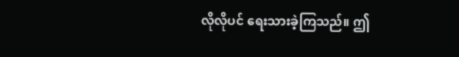လိုလိုပင် ရေးသားခဲ့ကြသည်။ ဤ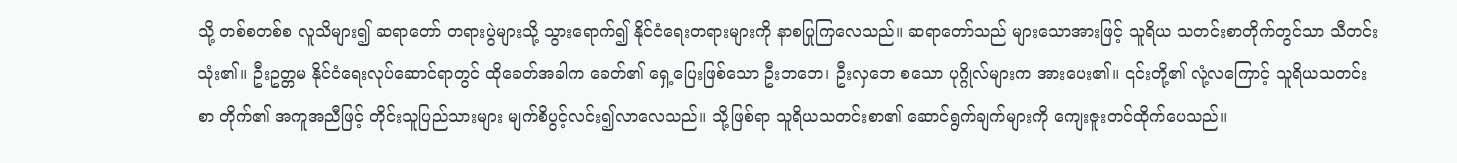သို့ တစ်စတစ်စ လူသိများ၍ ဆရာတော် တရားပွဲများသို့ သွားရောက်၍ နိုင်ငံရေးတရားများကို နာစပြုကြလေသည်။ ဆရာတော်သည် များသောအားဖြင့် သူရိယ သတင်းစာတိုက်တွင်သာ သီတင်းသုံး၏။ ဦးဥတ္တမ နိုင်ငံရေးလုပ်ဆောင်ရာတွင် ထိုခေတ်အခါက ခေတ်၏ ရှေ့ပြေးဖြစ်သော ဦးဘဘေ၊ ဦးလှဘေ စသော ပုဂ္ဂိုလ်များက အားပေး၏။ ၎င်းတို့၏ လုံ့လကြောင့် သူရိယသတင်းစာ တိုက်၏ အကူအညီဖြင့် တိုင်းသူပြည်သားများ မျက်စိပွင့်လင်း၍လာလေသည်။ သို့ဖြစ်ရာ သူရိယသတင်းစာ၏ ဆောင်ရွက်ချက်များကို ကျေးဇူးတင်ထိုက်ပေသည်။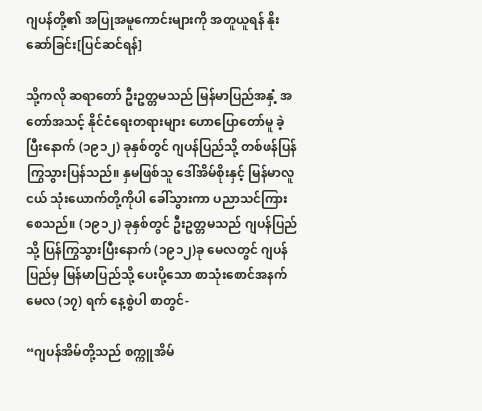ဂျပန်တို့၏ အပြုအမူကောင်းများကို အတူယူရန် နိုးဆော်ခြင်း[ပြင်ဆင်ရန်]

သို့ကလို ဆရာတော် ဦးဥတ္တမသည် မြန်မာပြည်အနှံ့ အတော်အသင့် နိုင်ငံရေးတရားများ ဟောပြောတော်မူ ခဲ့ပြီးနောက် (၁၉၁၂) ခုနှစ်တွင် ဂျပန်ပြည်သို့ တစ်ဖန်ပြန်ကြွသွားပြန်သည်။ နှမဖြစ်သူ ဒေါ်အိမ်စိုးနှင့် မြန်မာလူငယ် သုံးယောက်တို့ကိုပါ ခေါ်သွားကာ ပညာသင်ကြားစေသည်။ (၁၉၁၂) ခုနှစ်တွင် ဦးဥတ္တမသည် ဂျပန်ပြည်သို့ ပြန်ကြွသွားပြီးနောက် (၁၉၁၂)ခု မေလတွင် ဂျပန်ပြည်မှ မြန်မာပြည်သို့ ပေးပို့သော စာသုံးစောင်အနက် မေလ (၁၇) ရက် နေ့စွဲပါ စာတွင်-

“ဂျပန်အိမ်တို့သည် စက္ကူအိမ်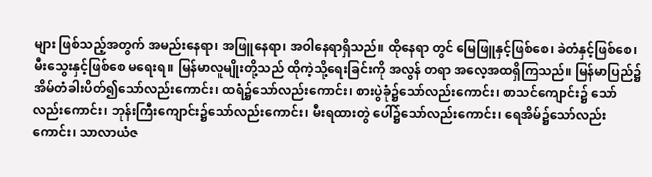များ ဖြစ်သည့်အတွက် အမည်းနေရာ၊ အဖြူနေရာ၊ အဝါနေရာရှိသည်။ ထိုနေရာ တွင် မြေဖြူနှင့်ဖြစ်စေ၊ ခဲတံနှင့်ဖြစ်စေ၊ မီးသွေးနှင့်ဖြစ်စေ မရေးရ။ မြန်မာလူမျိုးတို့သည် ထိုကဲ့သို့ရေးခြင်းကို အလွန် တရာ အလေ့အထရှိကြသည်။ မြန်မာပြည်၌ အိမ်တံခါးပိတ်၍သော်လည်းကောင်း၊ ထရံ၌သော်လည်းကောင်း၊ စားပွဲခုံ၌သော်လည်းကောင်း၊ စာသင်ကျောင်း၌ သော်လည်းကောင်း၊ ဘုန်းကြီးကျောင်း၌သော်လည်းကောင်း၊ မီးရထားတွဲ ပေါ်၌သော်လည်းကောင်း၊ ရေအိမ်၌သော်လည်းကောင်း၊ သာလာယံဇ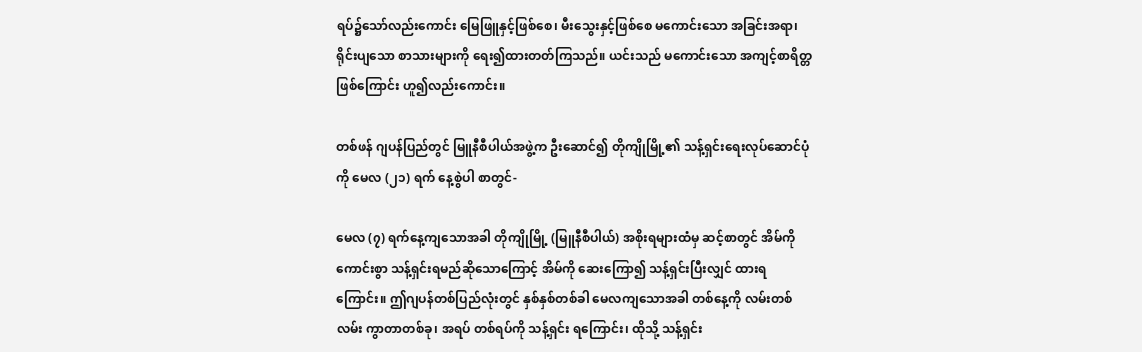ရပ်၌သော်လည်းကောင်း မြေဖြူနှင့်ဖြစ်စေ၊ မီးသွေးနှင့်ဖြစ်စေ မကောင်းသော အခြင်းအရာ၊ ရိုင်းပျသော စာသားများကို ရေး၍ထားတတ်ကြသည်။ ယင်းသည် မကောင်းသော အကျင့်စာရိတ္တဖြစ်ကြောင်း ဟူ၍လည်းကောင်း။

တစ်ဖန် ဂျပန်ပြည်တွင် မြူနီစီပါယ်အဖွဲ့က ဦးဆောင်၍ တိုကျိုမြို့၏ သန့်ရှင်းရေးလုပ်ဆောင်ပုံကို မေလ (၂၁) ရက် နေ့စွဲပါ စာတွင်-

မေလ (၇) ရက်နေ့ကျသောအခါ တိုကျိုမြို့ (မြူနီစီပါယ်) အစိုးရများထံမှ ဆင့်စာတွင် အိမ်ကို ကောင်းစွာ သန့်ရှင်းရမည်ဆိုသောကြောင့် အိမ်ကို ဆေးကြော၍ သန့်ရှင်းပြီးလျှင် ထားရကြောင်း။ ဤဂျပန်တစ်ပြည်လုံးတွင် နှစ်နှစ်တစ်ခါ မေလကျသောအခါ တစ်နေ့ကို လမ်းတစ်လမ်း ကွာတာတစ်ခု၊ အရပ် တစ်ရပ်ကို သန့်ရှင်း ရကြောင်း၊ ထိုသို့ သန့်ရှင်း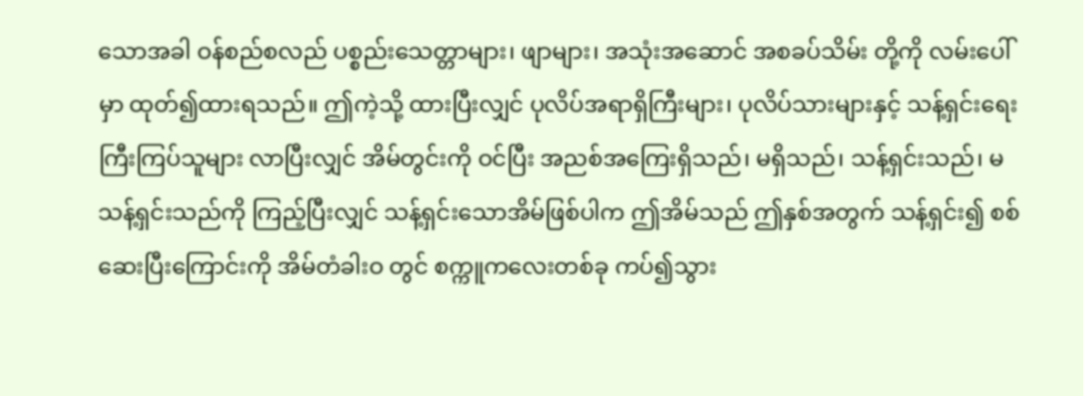သောအခါ ဝန်စည်စလည် ပစ္စည်းသေတ္တာများ၊ ဖျာများ၊ အသုံးအဆောင် အစခပ်သိမ်း တို့ကို လမ်းပေါ်မှာ ထုတ်၍ထားရသည်။ ဤကဲ့သို့ ထားပြီးလျှင် ပုလိပ်အရာရှိကြီးများ၊ ပုလိပ်သားများနှင့် သန့်ရှင်းရေး ကြီးကြပ်သူများ လာပြီးလျှင် အိမ်တွင်းကို ဝင်ပြီး အညစ်အကြေးရှိသည်၊ မရှိသည်၊ သန့်ရှင်းသည်၊ မသန့်ရှင်းသည်ကို ကြည့်ပြီးလျှင် သန့်ရှင်းသောအိမ်ဖြစ်ပါက ဤအိမ်သည် ဤနှစ်အတွက် သန့်ရှင်း၍ စစ်ဆေးပြီးကြောင်းကို အိမ်တံခါးဝ တွင် စက္ကူကလေးတစ်ခု ကပ်၍သွား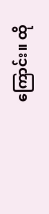ကြောင်း။ ထို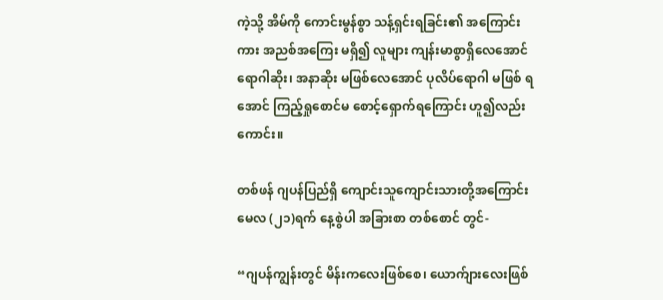ကဲ့သို့ အိမ်ကို ကောင်းမွန်စွာ သန့်ရှင်းရခြင်း၏ အကြောင်းကား အညစ်အကြေး မရှိ၍ လူများ ကျန်းမာစွာရှိလေအောင် ရောဂါဆိုး၊ အနာဆိုး မဖြစ်လေအောင် ပုလိပ်ရောဂါ မဖြစ် ရအောင် ကြည့်ရှုစောင်မ စောင့်ရှောက်ရကြောင်း ဟူ၍လည်းကောင်း။

တစ်ဖန် ဂျပန်ပြည်ရှိ ကျောင်းသူကျောင်းသားတို့အကြောင်း မေလ (၂၁)ရက် နေ့စွဲပါ အခြားစာ တစ်စောင် တွင်-

“ဂျပန်ကျွန်းတွင် မိန်းကလေးဖြစ်စေ၊ ယောက်ျားလေးဖြစ်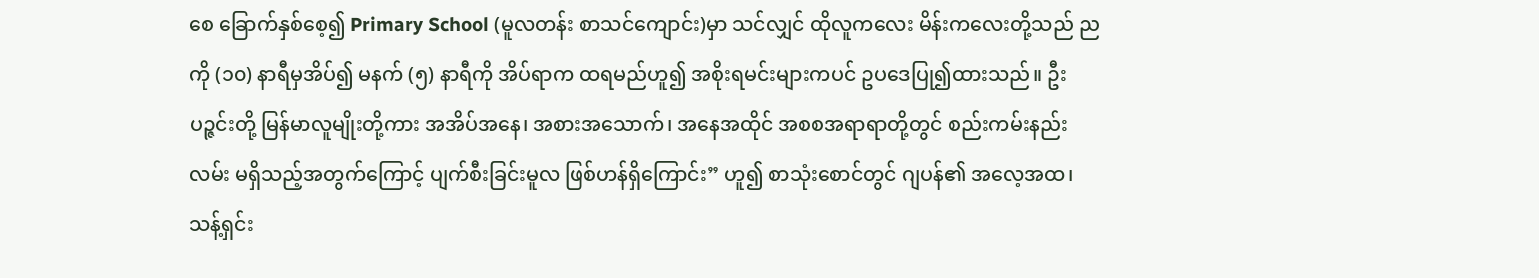စေ ခြောက်နှစ်စေ့၍ Primary School (မူလတန်း စာသင်ကျောင်း)မှာ သင်လျှင် ထိုလူကလေး မိန်းကလေးတို့သည် ညကို (၁၀) နာရီမှအိပ်၍ မနက် (၅) နာရီကို အိပ်ရာက ထရမည်ဟူ၍ အစိုးရမင်းများကပင် ဥပဒေပြု၍ထားသည်။ ဦးပဉ္ဇင်းတို့ မြန်မာလူမျိုးတို့ကား အအိပ်အနေ၊ အစားအသောက်၊ အနေအထိုင် အစစအရာရာတို့တွင် စည်းကမ်းနည်းလမ်း မရှိသည့်အတွက်ကြောင့် ပျက်စီးခြင်းမူလ ဖြစ်ဟန်ရှိကြောင်း” ဟူ၍ စာသုံးစောင်တွင် ဂျပန်၏ အလေ့အထ၊ သန့်ရှင်း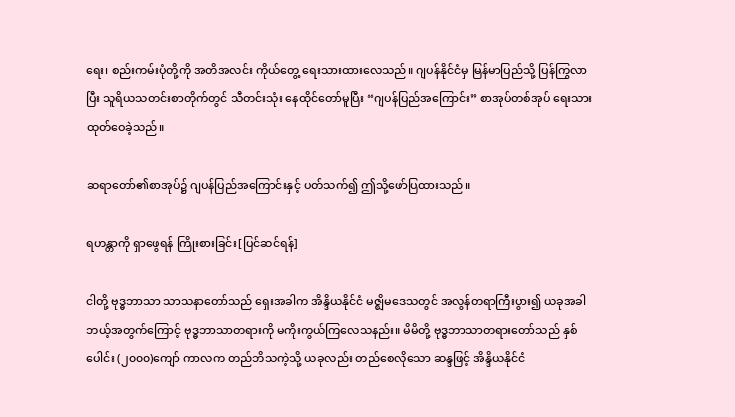ရေး၊ စည်းကမ်းပုံတို့ကို အတိအလင်း ကိုယ်တွေ့ ရေးသားထားလေသည်။ ဂျပန်နိုင်ငံမှ မြန်မာပြည်သို့ ပြန်ကြွလာပြီး သူရိယသတင်းစာတိုက်တွင် သီတင်းသုံး နေထိုင်တော်မူပြီး “ဂျပန်ပြည်အကြောင်း” စာအုပ်တစ်အုပ် ရေးသားထုတ်ဝေခဲ့သည်။

ဆရာတော်၏စာအုပ်၌ ဂျပန်ပြည်အကြောင်းနှင့် ပတ်သက်၍ ဤသို့ဖော်ပြထားသည်။

ရဟန္တာကို ရှာဖွေရန် ကြိုးစားခြင်း[ပြင်ဆင်ရန်]

ငါတို့ ဗုဒ္ဓဘာသာ သာသနာတော်သည် ရှေးအခါက အိန္ဒိယနိုင်ငံ မဇ္ဈိမဒေသတွင် အလွန်တရာကြီးပွား၍ ယခုအခါ ဘယ့်အတွက်ကြောင့် ဗုဒ္ဓဘာသာတရားကို မကိုးကွယ်ကြလေသနည်း။ မိမိတို့ ဗုဒ္ဓဘာသာတရားတော်သည် နှစ်ပေါင်း (၂၀၀၀)ကျော် ကာလက တည်ဘိသကဲ့သို့ ယခုလည်း တည်စေလိုသော ဆန္ဒဖြင့် အိန္ဒိယနိုင်ငံ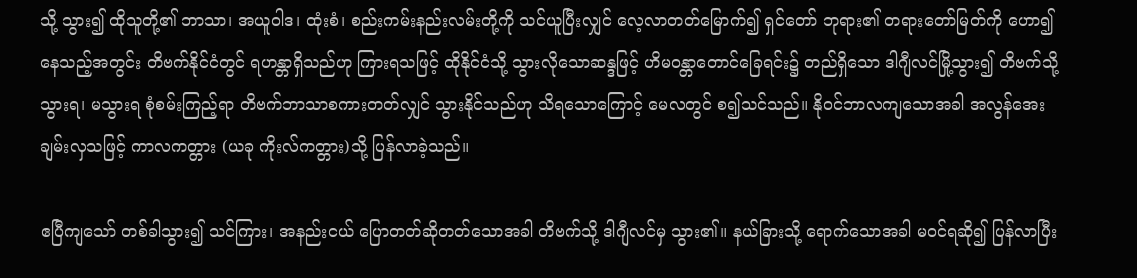သို့ သွား၍ ထိုသူတို့၏ ဘာသာ၊ အယူဝါဒ၊ ထုံးစံ၊ စည်းကမ်းနည်းလမ်းတို့ကို သင်ယူပြီးလျှင် လေ့လာတတ်မြောက်၍ ရှင်တော် ဘုရား၏ တရားတော်မြတ်ကို ဟော၍နေသည့်အတွင်း တိဗက်နိုင်ငံတွင် ရဟန္တာရှိသည်ဟု ကြားရသဖြင့် ထိုနိုင်ငံသို့ သွားလိုသောဆန္ဒဖြင့် ဟိမဝန္တာတောင်ခြေရင်း၌ တည်ရှိသော ဒါဂျီလင်မြို့သွား၍ တိဗက်သို့ သွားရ၊ မသွားရ စုံစမ်းကြည့်ရာ တိဗက်ဘာသာစကားတတ်လျှင် သွားနိုင်သည်ဟု သိရသောကြောင့် မေလတွင် စ၍သင်သည်။ နိုဝင်ဘာလကျသောအခါ အလွန်အေးချမ်းလှသဖြင့် ကာလကတ္တား (ယခု ကိုးလ်ကတ္တား)သို့ ပြန်လာခဲ့သည်။

ဧပြီကျသော် တစ်ခါသွား၍ သင်ကြား၊ အနည်းငယ် ပြောတတ်ဆိုတတ်သောအခါ တိဗက်သို့ ဒါဂျီလင်မှ သွား၏။ နယ်ခြားသို့ ရောက်သောအခါ မဝင်ရဆို၍ ပြန်လာပြီး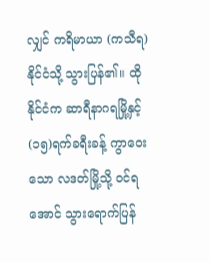လျှင် ကရိမာယာ (ကသီရ)နိုင်ငံသို့ သွားပြန်၏။ ထိုနိုင်ငံက ဆာရီနာဂရမြို့နှင့် (၁၅)ရက်ခရီးခန့် ကွာဝေးသော လဒတ်မြို့သို့ ဝင်ရအောင် သွားရောက်ပြန်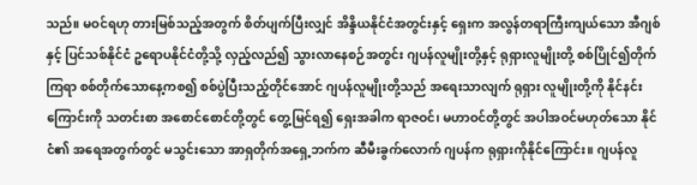သည်။ မဝင်ရဟု တားမြစ်သည့်အတွက် စိတ်ပျက်ပြီးလျှင် အိန္ဒိယနိုင်ငံအတွင်းနှင့် ရှေးက အလွန်တရာကြီးကျယ်သော အီဂျစ်နှင့် ပြင်သစ်နိုင်ငံ ဥရောပနိုင်ငံတို့သို့ လှည့်လည်၍ သွားလာနေစဉ်အတွင်း ဂျပန်လူမျိုးတို့နှင့် ရုရှားလူမျိုးတို့ စစ်ပြိုင်၍တိုက်ကြရာ စစ်တိုက်သောနေ့ကစ၍ စစ်ပွဲပြီးသည့်တိုင်အောင် ဂျပန်လူမျိုးတို့သည် အရေးသာလျက် ရုရှား လူမျိုးတို့ကို နိုင်နင်းကြောင်းကို သတင်းစာ အစောင်စောင်တို့တွင် တွေ့မြင်ရ၍ ရှေးအခါက ရာဇဝင်၊ မဟာဝင်တို့တွင် အပါအဝင်မဟုတ်သော နိုင်ငံ၏ အရေအတွက်တွင် မသွင်းသော အာရှတိုက်အရှေ့ဘက်က ဆီမီးခွက်လောက် ဂျပန်က ရုရှားကိုနိုင်ကြောင်း။ ဂျပန်လူ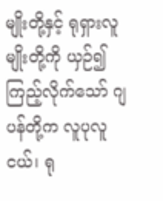မျိုးတို့နှင့် ရုရှားလူမျိုးတို့ကို ယှဉ်၍ကြည့်လိုက်သော် ဂျပန်တို့က လူပုလူငယ်၊ ရု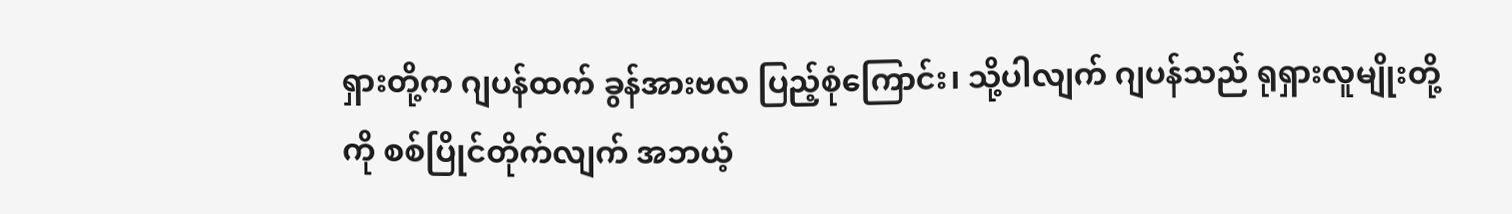ရှားတို့က ဂျပန်ထက် ခွန်အားဗလ ပြည့်စုံကြောင်း၊ သို့ပါလျက် ဂျပန်သည် ရုရှားလူမျိုးတို့ကို စစ်ပြိုင်တိုက်လျက် အဘယ့်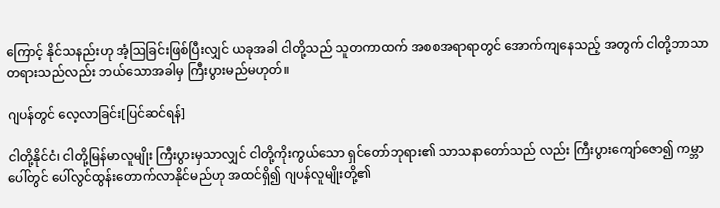ကြောင့် နိုင်သနည်းဟု အံ့ဩခြင်းဖြစ်ပြီးလျှင် ယခုအခါ ငါတို့သည် သူတကာထက် အစစအရာရာတွင် အောက်ကျနေသည့် အတွက် ငါတို့ဘာသာတရားသည်လည်း ဘယ်သောအခါမှ ကြီးပွားမည်မဟုတ်။

ဂျပန်တွင် လေ့လာခြင်း[ပြင်ဆင်ရန်]

ငါတို့နိုင်ငံ၊ ငါတို့မြန်မာလူမျိုး ကြီးပွားမှသာလျှင် ငါတို့ကိုးကွယ်သော ရှင်တော်ဘုရား၏ သာသနာတော်သည် လည်း ကြီးပွားကျော်ဇော၍ ကမ္ဘာပေါ်တွင် ပေါ်လွင်ထွန်းတောက်လာနိုင်မည်ဟု အထင်ရှိ၍ ဂျပန်လူမျိုးတို့၏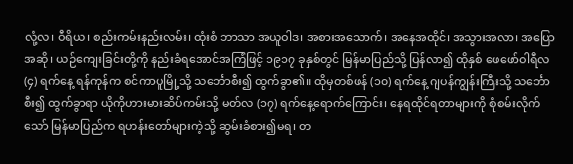လုံ့လ၊ ဝီရိယ၊ စည်းကမ်းနည်းလမ်း၊ ထုံးစံ ဘာသာ အယူဝါဒ၊ အစားအသောက်၊ အနေအထိုင်၊ အသွားအလာ၊ အပြောအဆို၊ ယဉ်ကျေးခြင်းတို့ကို နည်းခံရအောင်အကြံဖြင့် ၁၉၁၇ ခုနှစ်တွင် မြန်မာပြည်သို့ ပြန်လာ၍ ထိုနှစ် ဖေဖော်ဝါရီလ (၄) ရက်နေ့ ရန်ကုန်က စင်ကာပူမြို့သို့ သင်္ဘောစီး၍ ထွက်ခွာ၏။ ထိုမှတစ်ဖန် (၁၀) ရက်နေ့ ဂျပန်ကျွန်းကြီးသို့ သင်္ဘောစီး၍ ထွက်ခွာရာ ယိုကိုဟားမားဆိပ်ကမ်းသို့ မတ်လ (၁၇) ရက်နေ့ရောက်ကြောင်း၊ နေရထိုင်ရတာများကို စုံစမ်းလိုက်သော် မြန်မာပြည်က ရဟန်းတော်များကဲ့သို့ ဆွမ်းခံစား၍မရ၊ တ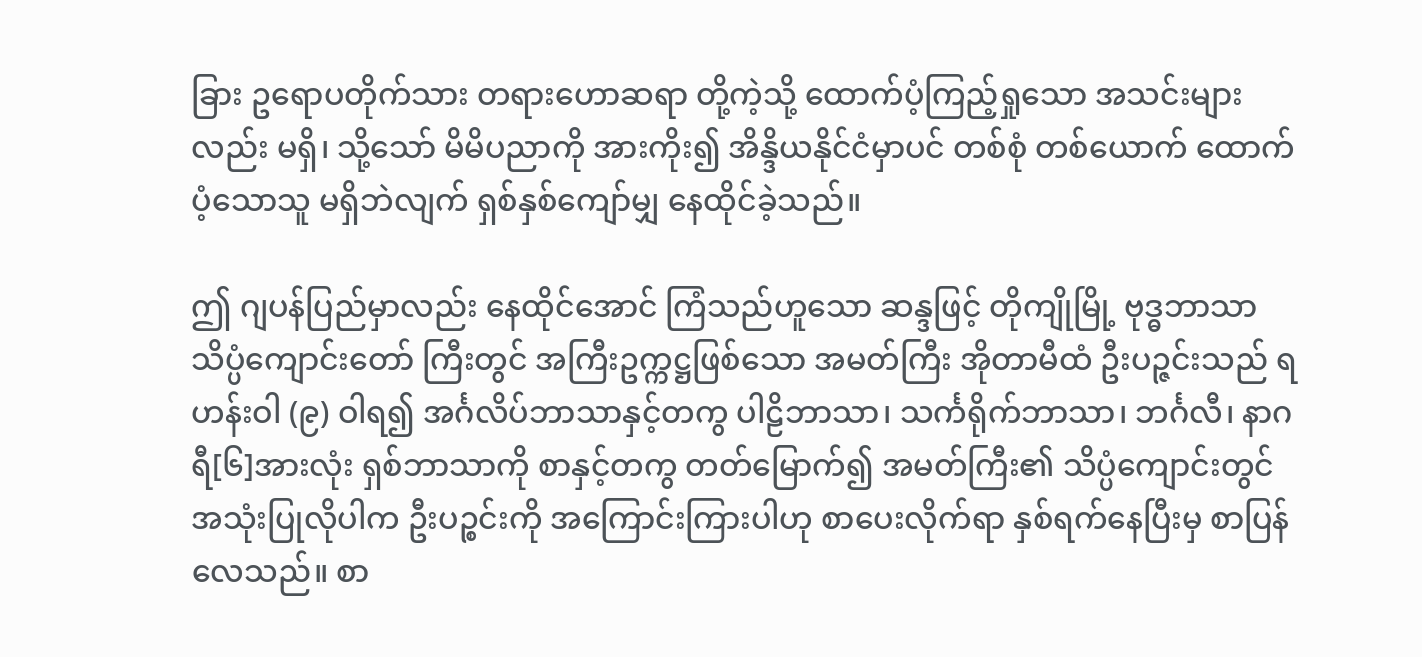ခြား ဥရောပတိုက်သား တရားဟောဆရာ တို့ကဲ့သို့ ထောက်ပံ့ကြည့်ရှုသော အသင်းများလည်း မရှိ၊ သို့သော် မိမိပညာကို အားကိုး၍ အိန္ဒိယနိုင်ငံမှာပင် တစ်စုံ တစ်ယောက် ထောက်ပံ့သောသူ မရှိဘဲလျက် ရှစ်နှစ်ကျော်မျှ နေထိုင်ခဲ့သည်။

ဤ ဂျပန်ပြည်မှာလည်း နေထိုင်အောင် ကြံသည်ဟူသော ဆန္ဒဖြင့် တိုကျိုမြို့ ဗုဒ္ဓဘာသာသိပ္ပံကျောင်းတော် ကြီးတွင် အကြီးဥက္ကဋ္ဌဖြစ်သော အမတ်ကြီး အိုတာမီထံ ဦးပဉ္ဇင်းသည် ရဟန်းဝါ (၉) ဝါရ၍ အင်္ဂလိပ်ဘာသာနှင့်တကွ ပါဠိဘာသာ၊ သင်္ကရိုက်ဘာသာ၊ ဘင်္ဂလီ၊ နာဂရီ[၆]အားလုံး ရှစ်ဘာသာကို စာနှင့်တကွ တတ်မြောက်၍ အမတ်ကြီး၏ သိပ္ပံကျောင်းတွင် အသုံးပြုလိုပါက ဦးပဉ္စင်းကို အကြောင်းကြားပါဟု စာပေးလိုက်ရာ နှစ်ရက်နေပြီးမှ စာပြန်လေသည်။ စာ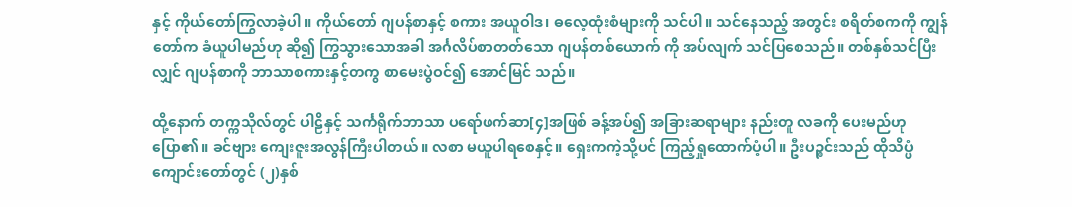နှင့် ကိုယ်တော်ကြွလာခဲ့ပါ။ ကိုယ်တော် ဂျပန်စာနှင့် စကား အယူဝါဒ၊ ဓလေ့ထုံးစံများကို သင်ပါ။ သင်နေသည့် အတွင်း စရိတ်စကကို ကျွန်တော်က ခံယူပါမည်ဟု ဆို၍ ကြွသွားသောအခါ အင်္ဂလိပ်စာတတ်သော ဂျပန်တစ်ယောက် ကို အပ်လျက် သင်ပြစေသည်။ တစ်နှစ်သင်ပြီးလျှင် ဂျပန်စာကို ဘာသာစကားနှင့်တကွ စာမေးပွဲဝင်၍ အောင်မြင် သည်။

ထို့နောက် တက္ကသိုလ်တွင် ပါဠိနှင့် သင်္ကရိုက်ဘာသာ ပရော်ဖက်ဆာ[၄]အဖြစ် ခန့်အပ်၍ အခြားဆရာများ နည်းတူ လခကို ပေးမည်ဟုပြော၏။ ခင်ဗျား ကျေးဇူးအလွန်ကြီးပါတယ်။ လစာ မယူပါရစေနှင့်။ ရှေးကကဲ့သို့ပင် ကြည့်ရှုထောက်ပံ့ပါ။ ဦးပဉ္စင်းသည် ထိုသိပ္ပံကျောင်းတော်တွင် (၂)နှစ်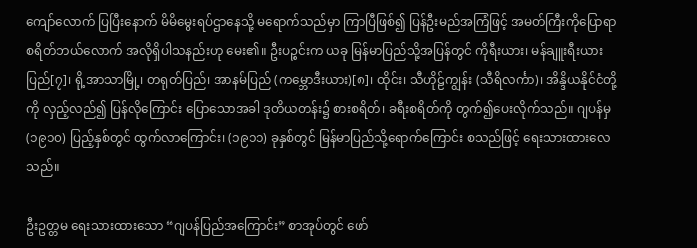ကျော်လောက် ပြပြီးနောက် မိမိမွေးရပ်ဌာနေသို့ မရောက်သည်မှာ ကြာပြီဖြစ်၍ ပြန်ဦးမည်အကြံဖြင့် အမတ်ကြီးကိုပြောရာ စရိတ်ဘယ်လောက် အလိုရှိပါသနည်းဟု မေး၏။ ဦးပဉ္စင်းက ယခု မြန်မာပြည်သို့အပြန်တွင် ကိုရီးယား၊ မန်ချူးရီးယားပြည်[၇]၊ ရို့အာသာမြို့၊ တရုတ်ပြည်၊ အာနမ်ပြည် (ကမ္ဘောဒီးယား)[၈]၊ ထိုင်း၊ သီဟိုဠ်ကျွန်း (သီရိလင်္ကာ)၊ အိန္ဒိယနိုင်ငံတို့ကို လှည့်လည်၍ ပြန်လိုကြောင်း ပြောသောအခါ ဒုတိယတန်း၌ စားစရိတ်၊ ခရီးစရိတ်ကို တွက်၍ပေးလိုက်သည်။ ဂျပန်မှ (၁၉၁၀) ပြည့်နှစ်တွင် ထွက်လာကြောင်း၊ (၁၉၁၁) ခုနှစ်တွင် မြန်မာပြည်သို့ရောက်ကြောင်း စသည်ဖြင့် ရေးသားထားလေသည်။

ဦးဥတ္တမ ရေးသားထားသော “ဂျပန်ပြည်အကြောင်း” စာအုပ်တွင် ဖော်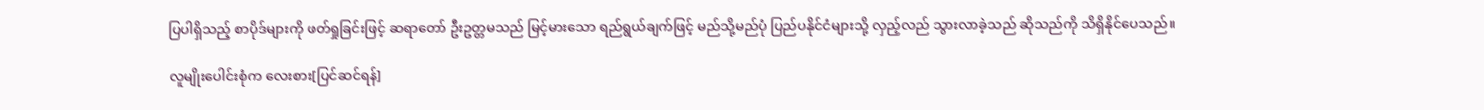ပြပါရှိသည့် စာပိုဒ်များကို ဖတ်ရှုခြင်းဖြင့် ဆရာတော် ဦးဥတ္တမသည် မြင့်မားသော ရည်ရွယ်ချက်ဖြင့် မည်သို့မည်ပုံ ပြည်ပနိုင်ငံများသို့ လှည့်လည် သွားလာခဲ့သည် ဆိုသည်ကို သိရှိနိုင်ပေသည်။

လူမျိုးပေါင်းစုံက လေးစား[ပြင်ဆင်ရန်]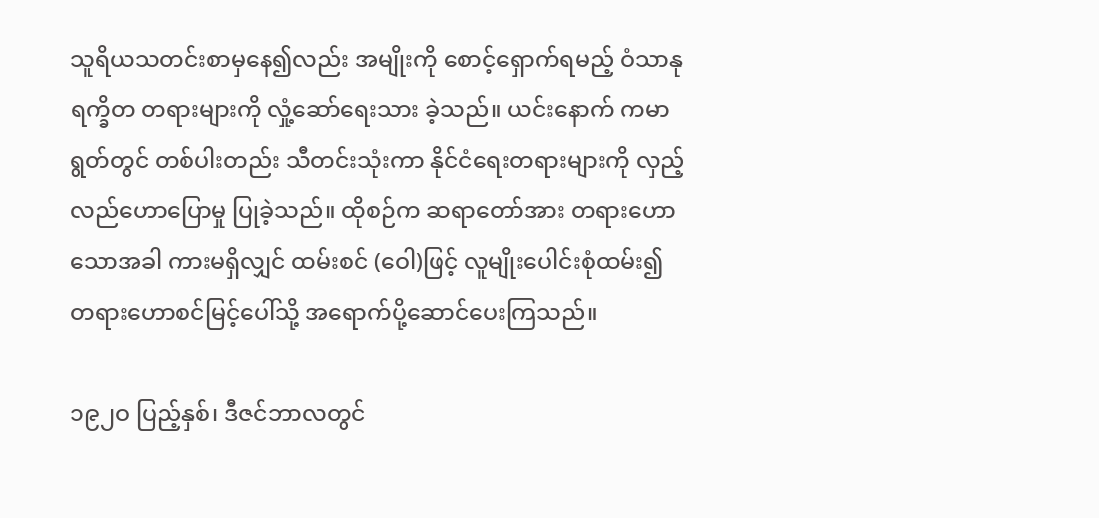သူရိယသတင်းစာမှနေ၍လည်း အမျိုးကို စောင့်ရှောက်ရမည့် ဝံသာနုရက္ခိတ တရားများကို လှုံ့ဆော်ရေးသား ခဲ့သည်။ ယင်းနောက် ကမာရွတ်တွင် တစ်ပါးတည်း သီတင်းသုံးကာ နိုင်ငံရေးတရားများကို လှည့်လည်ဟောပြောမှု ပြုခဲ့သည်။ ထိုစဉ်က ဆရာတော်အား တရားဟောသောအခါ ကားမရှိလျှင် ထမ်းစင် (ဝေါ)ဖြင့် လူမျိုးပေါင်းစုံထမ်း၍ တရားဟောစင်မြင့်ပေါ်သို့ အရောက်ပို့ဆောင်ပေးကြသည်။

၁၉၂ဝ ပြည့်နှစ်၊ ဒီဇင်ဘာလတွင်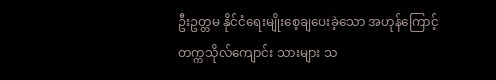ဦးဥတ္တမ နိုင်ငံရေးမျိုးစေ့ချပေးခဲ့သော အဟုန်ကြောင့် တက္ကသိုလ်ကျောင်း သားများ သ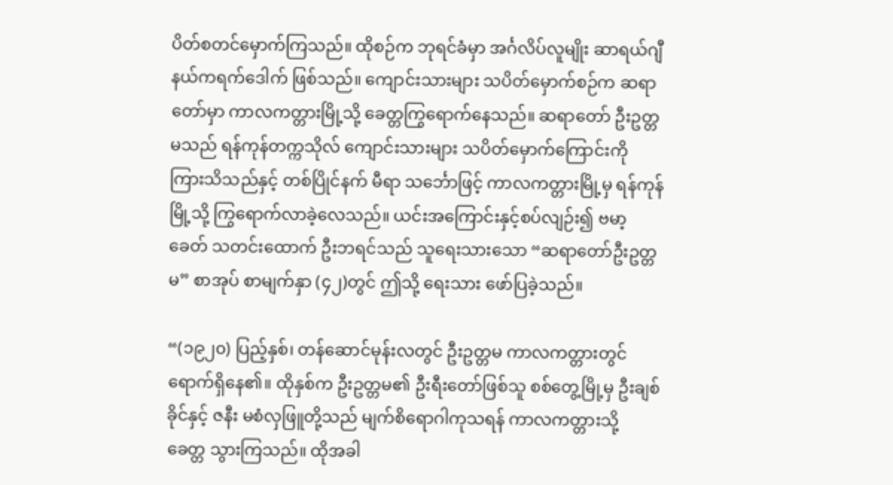ပိတ်စတင်မှောက်ကြသည်။ ထိုစဉ်က ဘုရင်ခံမှာ အင်္ဂလိပ်လူမျိုး ဆာရယ်ဂျီနယ်ကရက်ဒေါက် ဖြစ်သည်။ ကျောင်းသားများ သပိတ်မှောက်စဉ်က ဆရာတော်မှာ ကာလကတ္တားမြို့သို့ ခေတ္တကြွရောက်နေသည်။ ဆရာတော် ဦးဥတ္တမသည် ရန်ကုန်တက္ကသိုလ် ကျောင်းသားများ သပိတ်မှောက်ကြောင်းကို ကြားသိသည်နှင့် တစ်ပြိုင်နက် မီရာ သင်္ဘောဖြင့် ကာလကတ္တားမြို့မှ ရန်ကုန်မြို့သို့ ကြွရောက်လာခဲ့လေသည်။ ယင်းအကြောင်းနှင့်စပ်လျဉ်း၍ ဗမာ့ခေတ် သတင်းထောက် ဦးဘရင်သည် သူရေးသားသော “ဆရာတော်ဦးဥတ္တမ” စာအုပ် စာမျက်နှာ (၄၂)တွင် ဤသို့ ရေးသား ဖော်ပြခဲ့သည်။

“(၁၉၂၀) ပြည့်နှစ်၊ တန်ဆောင်မုန်းလတွင် ဦးဥတ္တမ ကာလကတ္တားတွင် ရောက်ရှိနေ၏။ ထိုနှစ်က ဦးဥတ္တမ၏ ဦးရီးတော်ဖြစ်သူ စစ်တွေ့မြို့မှ ဦးချစ်ခိုင်နှင့် ဇနီး မစံလှဖြူတို့သည် မျက်စိရောဂါကုသရန် ကာလကတ္တားသို့ ခေတ္တ သွားကြသည်။ ထိုအခါ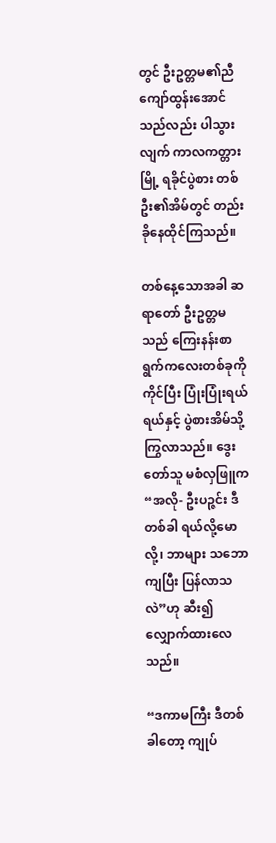တွင် ဦးဥတ္တမ၏ညီ ကျော်ထွန်းအောင်သည်လည်း ပါသွားလျက် ကာလကတ္တားမြို့ ရခိုင်ပွဲစား တစ်ဦး၏အိမ်တွင် တည်းခိုနေထိုင်ကြသည်။

တစ်နေ့သောအခါ ဆရာတော် ဦးဥတ္တမသည် ကြေးနန်းစာရွက်ကလေးတစ်ခုကို ကိုင်ပြီး ပြုံးပြုံးရယ်ရယ်နှင့် ပွဲစားအိမ်သို့ ကြွလာသည်။ ဒွေးတော်သူ မစံလှဖြူက “အလို- ဦးပဉ္ဇင်း ဒီတစ်ခါ ရယ်လို့မောလို့၊ ဘာများ သဘောကျပြီး ပြန်လာသလဲ”ဟု ဆီး၍လျှောက်ထားလေသည်။

“ဒကာမကြီး ဒီတစ်ခါတော့ ကျုပ်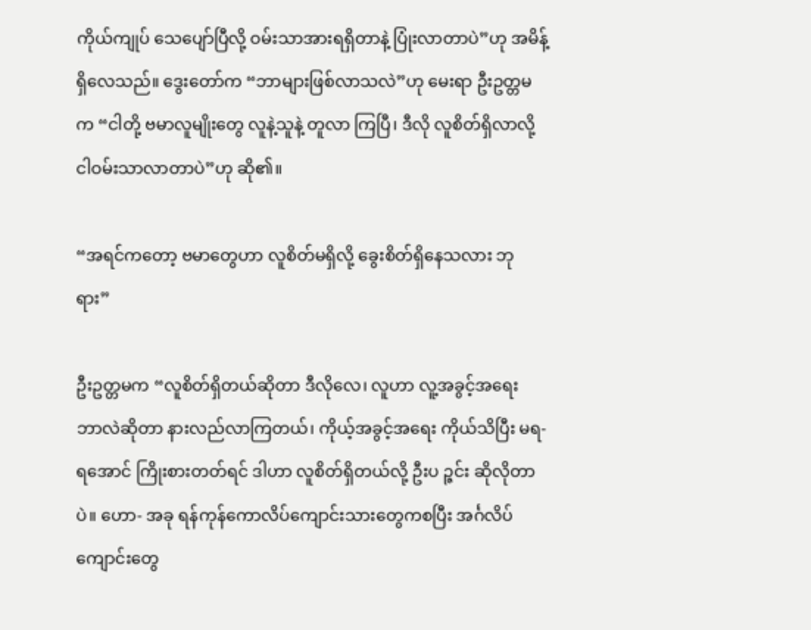ကိုယ်ကျုပ် သေပျော်ပြီလို့ ဝမ်းသာအားရရှိတာနဲ့ ပြုံးလာတာပဲ”ဟု အမိန့် ရှိလေသည်။ ဒွေးတော်က “ဘာများဖြစ်လာသလဲ”ဟု မေးရာ ဦးဥတ္တမက “ငါတို့ ဗမာလူမျိုးတွေ လူနဲ့သူနဲ့ တူလာ ကြပြီ၊ ဒီလို လူစိတ်ရှိလာလို့ ငါဝမ်းသာလာတာပဲ”ဟု ဆို၏။

“အရင်ကတော့ ဗမာတွေဟာ လူစိတ်မရှိလို့ ခွေးစိတ်ရှိနေသလား ဘုရား”

ဦးဥတ္တမက “လူစိတ်ရှိတယ်ဆိုတာ ဒီလိုလေ၊ လူဟာ လူ့အခွင့်အရေး ဘာလဲဆိုတာ နားလည်လာကြတယ်၊ ကိုယ့်အခွင့်အရေး ကိုယ်သိပြီး မရ-ရအောင် ကြိုးစားတတ်ရင် ဒါဟာ လူစိတ်ရှိတယ်လို့ ဦးပ ဉ္ဇင်း ဆိုလိုတာပဲ။ ဟော- အခု ရန်ကုန်ကောလိပ်ကျောင်းသားတွေကစပြီး အင်္ဂလိပ်ကျောင်းတွေ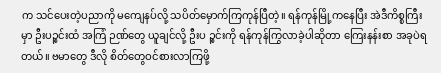က သင်ပေးတဲ့ပညာကို မကျေနပ်လို့ သပိတ်မှောက်ကြကုန်ပြီတဲ့။ ရန်ကုန်မြို့ကနေပြီး အဲဒီကိစ္စကြီးမှာ ဦးပဉ္စင်းထံ အကြံ ဉဏ်တွေ ယူချင်လို့ ဦးပ ဉ္စင်းကို ရန်ကုန်ကြွလာခဲ့ပါဆိုတာ ကြေးနန်းစာ အခုပဲရတယ်။ ဗမာတွေ ဒီလို စိတ်တွေဝင်စားလာကြဖို့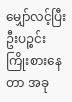မျှော်လင့်ပြီး ဦးပဉ္စင်း ကြိုးစားနေတာ အခု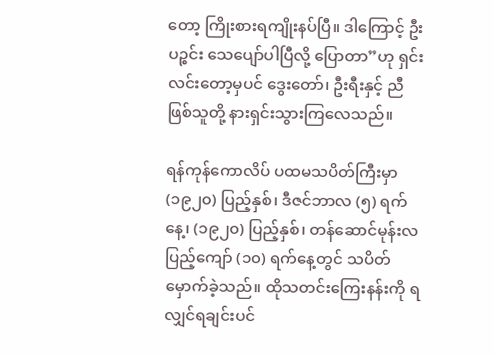တော့ ကြိုးစားရကျိုးနပ်ပြီ။ ဒါကြောင့် ဦးပဉ္စင်း သေပျော်ပါပြီလို့ ပြောတာ”ဟု ရှင်းလင်းတော့မှပင် ဒွေးတော်၊ ဦးရီးနှင့် ညီဖြစ်သူတို့ နားရှင်းသွားကြလေသည်။

ရန်ကုန်ကောလိပ် ပထမသပိတ်ကြီးမှာ (၁၉၂၀) ပြည့်နှစ်၊ ဒီဇင်ဘာလ (၅) ရက်နေ့၊ (၁၉၂၀) ပြည့်နှစ်၊ တန်ဆောင်မုန်းလပြည့်ကျော် (၁၀) ရက်နေ့တွင် သပိတ်မှောက်ခဲ့သည်။ ထိုသတင်းကြေးနန်းကို ရလျှင်ရချင်းပင်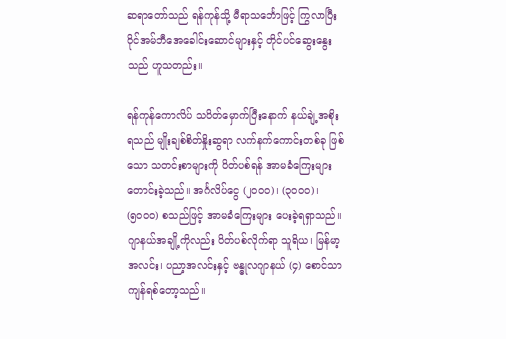ဆရာတော်သည် ရန်ကုန်သို့ မီရာသင်္ဘောဖြင့် ကြွလာပြီး ဝိုင်အမ်ဘီအေခေါင်းဆောင်များနှင့် တိုင်ပင်ဆွေးနွေးသည် ဟူသတည်း။

ရန်ကုန်ကောလိပ် သပိတ်မှောက်ပြီးနောက် နယ်ချဲ့အစိုးရသည် မျိုးချစ်စိတ်နှိုးဆွရာ လက်နက်ကောင်းတစ်ခု ဖြစ်သော သတင်းစာများကို ပိတ်ပစ်ရန် အာမခံကြေးများ တောင်းခဲ့သည်။ အင်္ဂလိပ်ငွေ (၂၀၀၀)၊ (၃၀၀၀)၊ (၅၀၀၀) စသည်ဖြင့် အာမခံကြေးများ ပေးခဲ့ရရှာသည်။ ဂျာနယ်အချို့ကိုလည်း ပိတ်ပစ်လိုက်ရာ သူရိယ၊ မြန်မာ့အလင်း၊ ပညာ့အလင်းနှင့် ဗန္ဓုလဂျာနယ် (၄) စောင်သာ ကျန်ရစ်တော့သည်။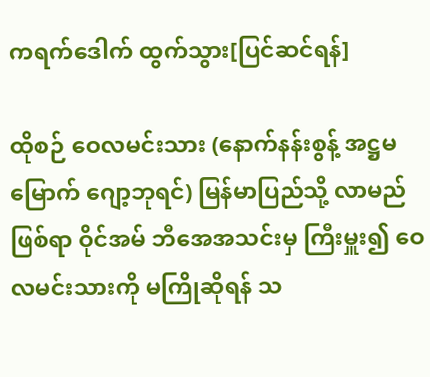ကရက်ဒေါက် ထွက်သွား[ပြင်ဆင်ရန်]

ထိုစဉ် ဝေလမင်းသား (နောက်နန်းစွန့် အဋ္ဌမမြောက် ဂျော့ဘုရင်) မြန်မာပြည်သို့ လာမည်ဖြစ်ရာ ဝိုင်အမ် ဘီအေအသင်းမှ ကြီးမှူး၍ ဝေလမင်းသားကို မကြိုဆိုရန် သ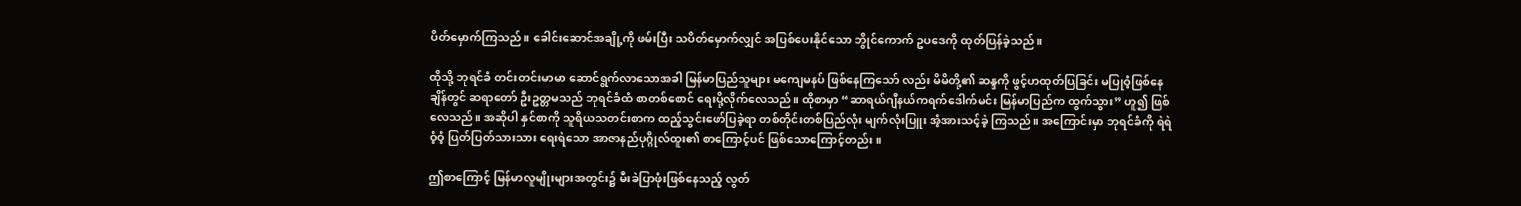ပိတ်မှောက်ကြသည်။ ခေါင်းဆောင်အချို့ကို ဖမ်းပြီး သပိတ်မှောက်လျှင် အပြစ်ပေးနိုင်သော ဘွိုင်ကောက် ဥပဒေကို ထုတ်ပြန်ခဲ့သည်။

ထိုသို့ ဘုရင်ခံ တင်းတင်းမာမာ ဆောင်ရွက်လာသောအခါ မြန်မာပြည်သူများ မကျေမနပ် ဖြစ်နေကြသော် လည်း မိမိတို့၏ ဆန္ဒကို ဖွင့်ဟထုတ်ပြခြင်း မပြုဝံ့ဖြစ်နေချိန်တွင် ဆရာတော် ဦးဥတ္တမသည် ဘုရင်ခံထံ စာတစ်စောင် ရေးပို့လိုက်လေသည်။ ထိုစာမှာ “ဆာရယ်ဂျီနယ်ကရက်ဒေါက်မင်း မြန်မာပြည်က ထွက်သွား” ဟူ၍ ဖြစ်လေသည်။ အဆိုပါ နှင်စာကို သူရိယသတင်းစာက ထည့်သွင်းဖော်ပြခဲ့ရာ တစ်တိုင်းတစ်ပြည်လုံး မျက်လုံးပြူး အံ့အားသင့်ခဲ့ ကြသည်။ အကြောင်းမှာ ဘုရင်ခံကို ရဲရဲဝံ့ဝံ့ ပြတ်ပြတ်သားသား ရေးရဲသော အာဇာနည်ပုဂ္ဂိုလ်ထူး၏ စာကြောင့်ပင် ဖြစ်သောကြောင့်တည်း။

ဤစာကြောင့် မြန်မာလူမျိုးများအတွင်း၌ မီးခဲပြာဖုံးဖြစ်နေသည့် လွတ်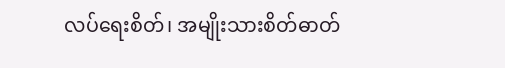လပ်ရေးစိတ်၊ အမျိုးသားစိတ်ဓာတ်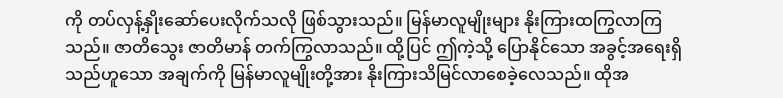ကို တပ်လှန့်နှိုးဆော်ပေးလိုက်သလို ဖြစ်သွားသည်။ မြန်မာလူမျိုးများ နိုးကြားထကြွလာကြသည်။ ဇာတိသွေး ဇာတိမာန် တက်ကြွလာသည်။ ထို့ပြင် ဤကဲ့သို့ ပြောနိုင်သော အခွင့်အရေးရှိသည်ဟူသော အချက်ကို မြန်မာလူမျိုးတို့အား နိုးကြားသိမြင်လာစေခဲ့လေသည်။ ထိုအ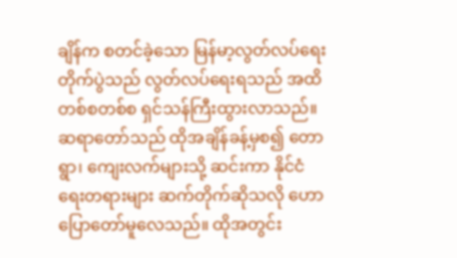ချိန်က စတင်ခဲ့သော မြန်မာ့လွတ်လပ်ရေးတိုက်ပွဲသည် လွတ်လပ်ရေးရသည် အထိ တစ်စတစ်စ ရှင်သန်ကြီးထွားလာသည်။ ဆရာတော်သည် ထိုအချိန်ခန့်မှစ၍ တောရွာ၊ ကျေးလက်များသို့ ဆင်းကာ နိုင်ငံရေးတရားများ ဆက်တိုက်ဆိုသလို ဟောပြောတော်မူလေသည်။ ထိုအတွင်း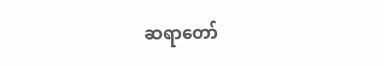ဆရာတော်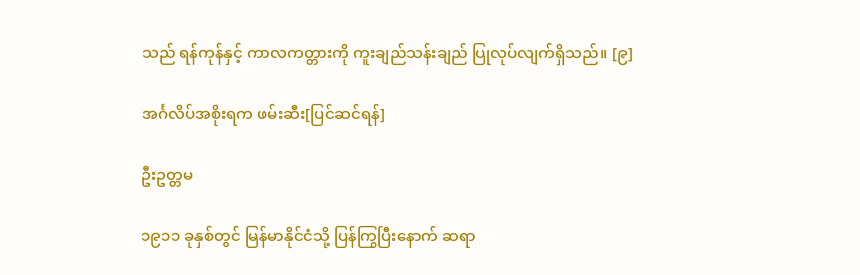သည် ရန်ကုန်နှင့် ကာလကတ္တားကို ကူးချည်သန်းချည် ပြုလုပ်လျက်ရှိသည်။ [၉]

အင်္ဂလိပ်အစိုးရက ဖမ်းဆီး[ပြင်ဆင်ရန်]

ဦးဥတ္တမ

၁၉၁၁ ခုနှစ်တွင် မြန်မာနိုင်ငံသို့ ပြန်ကြွပြီးနောက် ဆရာ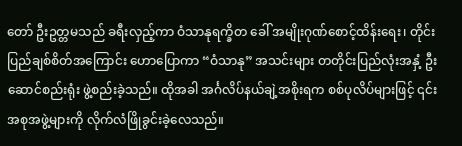တော် ဦးဥတ္တမသည် ခရီးလှည့်ကာ ဝံသာနုရက္ခိတ ခေါ် အမျိုးဂုဏ်စောင့်ထိန်းရေး၊ တိုင်းပြည်ချစ်စိတ်အကြောင်း ဟောပြောကာ “ဝံသာနု” အသင်းများ တတိုင်းပြည်လုံးအနှံ့ ဦးဆောင်စည်းရုံး ဖွဲ့စည်းခဲ့သည်။ ထိုအခါ အင်္ဂလိပ်နယ်ချဲ့အစိုးရက စစ်ပုလိပ်များဖြင့် ၎င်းအစုအဖွဲ့များကို လိုက်လံဖြိုခွင်းခဲ့လေသည်။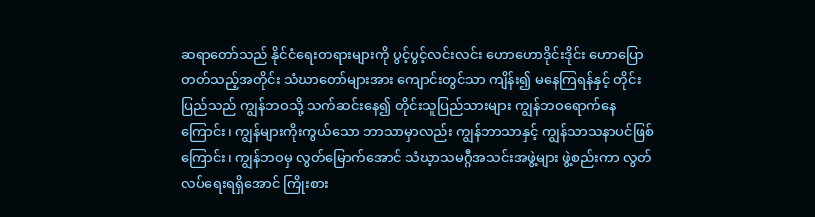ဆရာတော်သည် နိုင်ငံရေးတရားများကို ပွင့်ပွင့်လင်းလင်း ဟောဟောဒိုင်းဒိုင်း ဟောပြောတတ်သည့်အတိုင်း သံဃာတော်များအား ကျောင်းတွင်သာ ကျိန်း၍ မနေကြရန်နှင့် တိုင်းပြည်သည် ကျွန်ဘဝသို့ သက်ဆင်းနေ၍ တိုင်းသူပြည်သားများ ကျွန်ဘဝရောက်နေကြောင်း၊ ကျွန်များကိုးကွယ်သော ဘာသာမှာလည်း ကျွန်ဘာသာနှင့် ကျွန်သာသနာပင်ဖြစ်ကြောင်း၊ ကျွန်ဘဝမှ လွတ်မြောက်အောင် သံဃ့ာသမဂ္ဂီအသင်းအဖွဲ့များ ဖွဲ့စည်းကာ လွတ်လပ်ရေးရရှိအောင် ကြိုးစား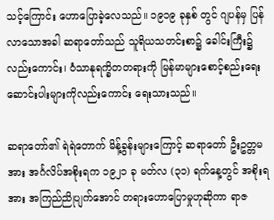သင့်ကြောင်း ဟောပြောခဲ့လေသည်။ ၁၉၁၉ ခုနှစ် တွင် ဂျပန်မှ ပြန်လာသောအခါ ဆရာတော်သည် သူရိယသတင်းစာ၌ ခေါင်းကြီး၌လည်းကောင်း၊ ဝံသာနုရက္ခိတတရားကို မြန်မာများစောင့်စည်းရေး ဆောင်းပါးများကိုလည်းကောင်း ရေးသားသည်။

ဆရာတော်၏ ရဲရဲတောက် မိန့်ခွန်းများကြောင့် ဆရာတော် ဦးဥတ္တမအား အင်္ဂလိပ်အစိုးရက ၁၉၂၁ ခု မတ်လ (၃၁) ရက်နေ့တွင် အစိုးရအား အကြည်ညိုပျက်အောင် တရားဟောပြောမှုဟုဆိုကာ ရာဇ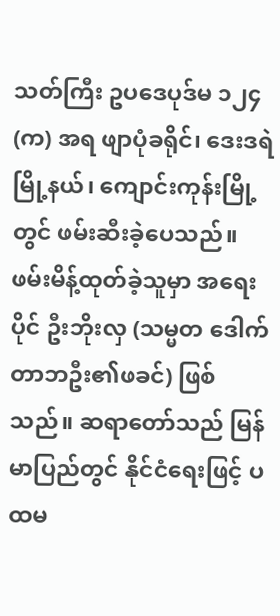သတ်ကြီး ဥပဒေပုဒ်မ ၁၂၄ (က) အရ ဖျာပုံခရိုင်၊ ဒေးဒရဲမြို့နယ်၊ ကျောင်းကုန်းမြို့တွင် ဖမ်းဆီးခဲ့ပေသည်။ ဖမ်းမိန့်ထုတ်ခဲ့သူမှာ အရေးပိုင် ဦးဘိုးလှ (သမ္မတ ဒေါက်တာဘဦး၏ဖခင်) ဖြစ်သည်။ ဆရာတော်သည် မြန်မာပြည်တွင် နိုင်ငံရေးဖြင့် ပထမ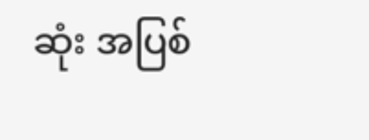ဆုံး အပြစ်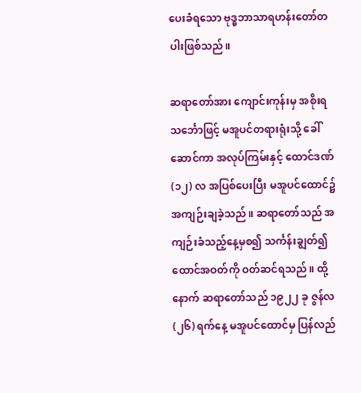ပေးခံရသော ဗုဒ္ဓဘာသာရဟန်းတော်တပါးဖြစ်သည်။

ဆရာတော်အား ကျောင်းကုန်းမှ အစိုးရသင်္ဘောဖြင့် မအူပင်တရားရုံးသို့ ခေါ်ဆောင်ကာ အလုပ်ကြမ်းနှင့် ထောင်ဒဏ် (၁၂) လ အပြစ်ပေးပြီး မအူပင်ထောင်၌ အကျဉ်းချခဲ့သည်။ ဆရာတော်သည် အကျဉ်းခံသည့်နေ့မှစ၍ သင်္ကန်းချွတ်၍ ထောင်အဝတ်ကို ဝတ်ဆင်ရသည်။ ထို့နောက် ဆရာတော်သည် ၁၉၂၂ ခု ဇွန်လ (၂၆) ရက်နေ့ မအူပင်ထောင်မှ ပြန်လည်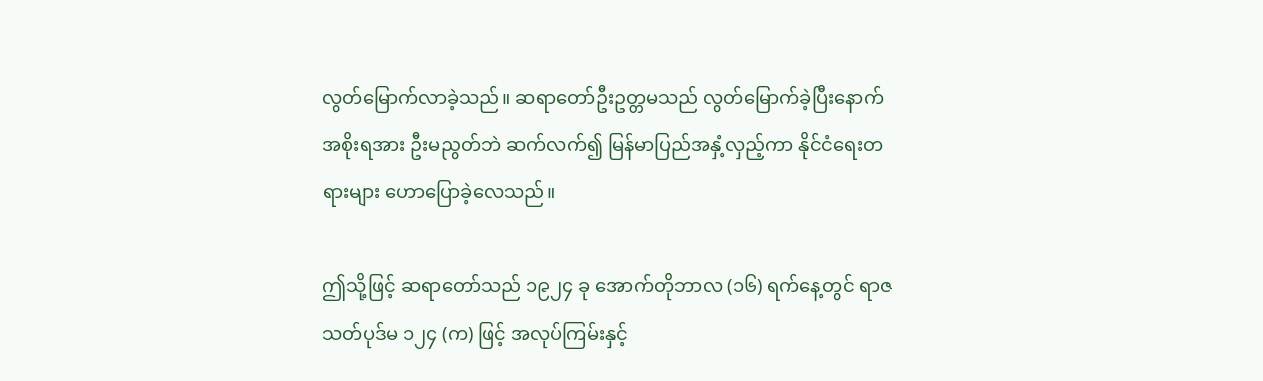လွတ်မြောက်လာခဲ့သည်။ ဆရာတော်ဦးဥတ္တမသည် လွတ်မြောက်ခဲ့ပြီးနောက် အစိုးရအား ဦးမညွတ်ဘဲ ဆက်လက်၍ မြန်မာပြည်အနှံ့လှည့်ကာ နိုင်ငံရေးတရားများ ဟောပြောခဲ့လေသည်။

ဤသို့ဖြင့် ဆရာတော်သည် ၁၉၂၄ ခု အောက်တိုဘာလ (၁၆) ရက်နေ့တွင် ရာဇသတ်ပုဒ်မ ၁၂၄ (က) ဖြင့် အလုပ်ကြမ်းနှင့်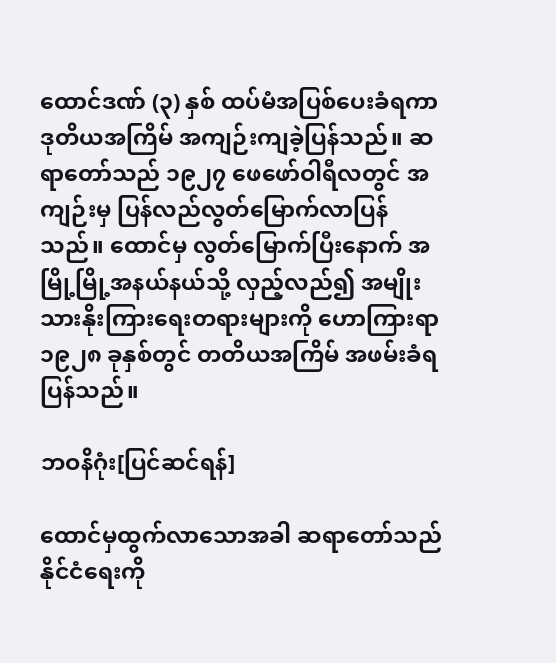ထောင်ဒဏ် (၃) နှစ် ထပ်မံအပြစ်ပေးခံရကာ ဒုတိယအကြိမ် အကျဉ်းကျခဲ့ပြန်သည်။ ဆရာတော်သည် ၁၉၂၇ ဖေဖော်ဝါရီလတွင် အကျဉ်းမှ ပြန်လည်လွတ်မြောက်လာပြန်သည်။ ထောင်မှ လွတ်မြောက်ပြီးနောက် အမြို့မြို့အနယ်နယ်သို့ လှည့်လည်၍ အမျိုးသားနိုးကြားရေးတရားများကို ဟောကြားရာ ၁၉၂၈ ခုနှစ်တွင် တတိယအကြိမ် အဖမ်းခံရပြန်သည်။

ဘဝနိဂုံး[ပြင်ဆင်ရန်]

ထောင်မှထွက်လာသောအခါ ဆရာတော်သည် နိုင်ငံရေးကို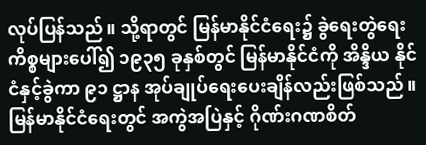လုပ်ပြန်သည်။ သို့ရာတွင် မြန်မာနိုင်ငံရေး၌ ခွဲရေးတွဲရေး ကိစ္စများပေါ်၍ ၁၉၃၅ ခုနှစ်တွင် မြန်မာနိုင်ငံကို အိန္ဒိယ နိုင်ငံနှင့်ခွဲကာ ၉၁ ဋ္ဌာန အုပ်ချုပ်ရေးပေးချိန်လည်းဖြစ်သည်။ မြန်မာနိုင်ငံရေးတွင် အကွဲအပြဲနှင့် ဂိုဏ်းဂဏစိတ်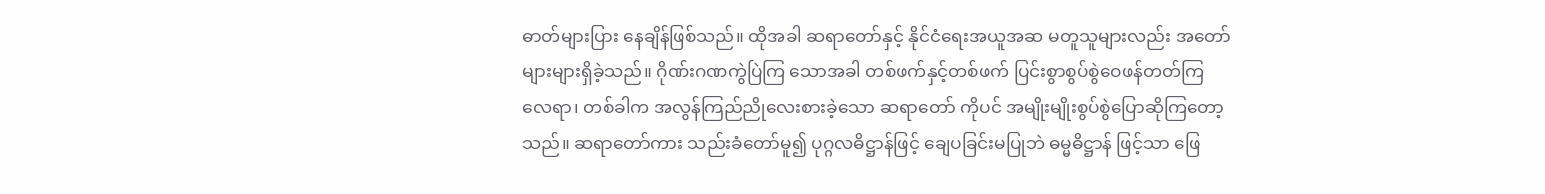ဓာတ်များပြား နေချိန်ဖြစ်သည်။ ထိုအခါ ဆရာတော်နှင့် နိုင်ငံရေးအယူအဆ မတူသူများလည်း အတော်များများရှိခဲ့သည်။ ဂိုဏ်းဂဏကွဲပြဲကြ သောအခါ တစ်ဖက်နှင့်တစ်ဖက် ပြင်းစွာစွပ်စွဲဝေဖန်တတ်ကြ လေရာ၊ တစ်ခါက အလွန်ကြည်ညိုလေးစားခဲ့သော ဆရာတော် ကိုပင် အမျိုးမျိုးစွပ်စွဲပြောဆိုကြတော့သည်။ ဆရာတော်ကား သည်းခံတော်မူ၍ ပုဂ္ဂလဓိဋ္ဌာန်ဖြင့် ချေပခြင်းမပြုဘဲ ဓမ္မဓိဋ္ဌာန် ဖြင့်သာ ဖြေ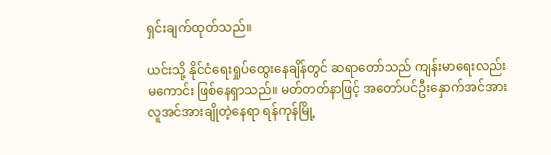ရှင်းချက်ထုတ်သည်။

ယင်းသို့ နိုင်ငံရေးရှုပ်ထွေးနေချိန်တွင် ဆရာတော်သည် ကျန်းမာရေးလည်းမကောင်း ဖြစ်နေရှာသည်။ မတ်တတ်နာဖြင့် အတော်ပင်ဦးနှောက်အင်အား လူအင်အားချိုတဲ့နေရာ ရန်ကုန်မြို့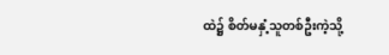ထဲ၌ စိတ်မနှံ့သူတစ်ဦးကဲ့သို့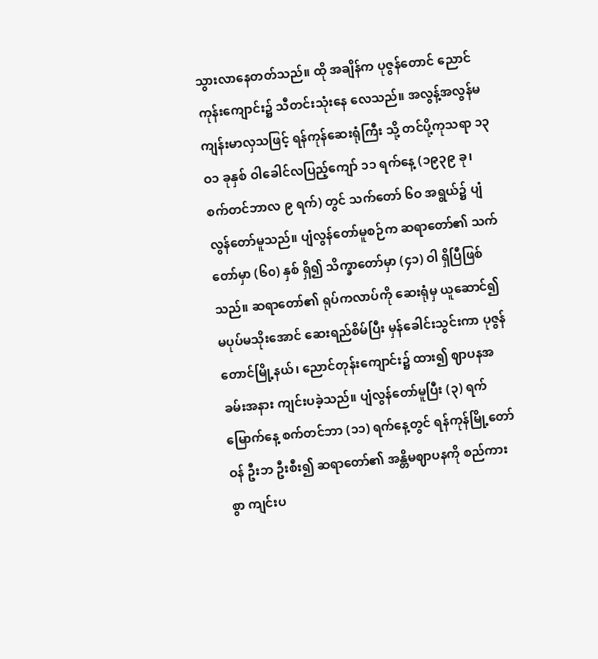သွားလာနေတတ်သည်။ ထို အချိန်က ပုဇွန်တောင် ညောင်ကုန်းကျောင်း၌ သီတင်းသုံးနေ လေသည်။ အလွန့်အလွန်မကျန်းမာလှသဖြင့် ရန်ကုန်ဆေးရုံကြီး သို့ တင်ပို့ကုသရာ ၁၃ဝ၁ ခုနှစ် ဝါခေါင်လပြည့်ကျော် ၁၁ ရက်နေ့ (၁၉၃၉ ခု၊ စက်တင်ဘာလ ၉ ရက်) တွင် သက်တော် ၆ဝ အရွယ်၌ ပျံလွန်တော်မူသည်။ ပျံလွန်တော်မူစဉ်က ဆရာတော်၏ သက်တော်မှာ (၆၀) နှစ် ရှိ၍ သိက္ခာတော်မှာ (၄၁) ဝါ ရှိပြီဖြစ်သည်။ ဆရာတော်၏ ရုပ်ကလာပ်ကို ဆေးရုံမှ ယူဆောင်၍ မပုပ်မသိုးအောင် ဆေးရည်စိမ်ပြီး မှန်ခေါင်းသွင်းကာ ပုဇွန်တောင်မြို့နယ်၊ ညောင်တုန်းကျောင်း၌ ထား၍ ဈာပနအခမ်းအနား ကျင်းပခဲ့သည်။ ပျံလွန်တော်မူပြီး (၃) ရက်မြောက်နေ့ စက်တင်ဘာ (၁၁) ရက်နေ့တွင် ရန်ကုန်မြို့တော်ဝန် ဦးဘ ဦးစီး၍ ဆရာတော်၏ အန္တိမဈာပနကို စည်ကားစွာ ကျင်းပ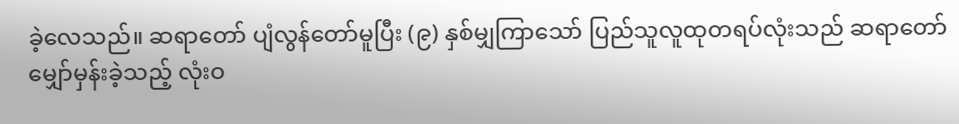ခဲ့လေသည်။ ဆရာတော် ပျံလွန်တော်မူပြီး (၉) နှစ်မျှကြာသော် ပြည်သူလူထုတရပ်လုံးသည် ဆရာတော် မျှော်မှန်းခဲ့သည့် လုံးဝ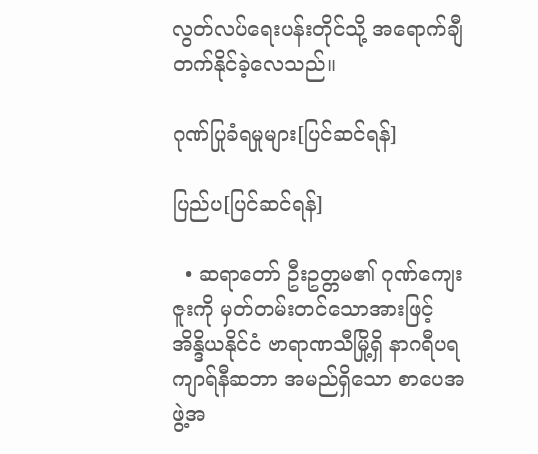လွတ်လပ်ရေးပန်းတိုင်သို့ အရောက်ချီတက်နိုင်ခဲ့လေသည်။

ဂုဏ်ပြုခံရမှုများ[ပြင်ဆင်ရန်]

ပြည်ပ[ပြင်ဆင်ရန်]

  • ဆရာတော် ဦးဥတ္တမ၏ ဂုဏ်ကျေးဇူးကို မှတ်တမ်းတင်သောအားဖြင့် အိန္ဒိယနိုင်ငံ ဗာရာဏသီမြို့ရှိ နာဂရီပရကျာရ်နီဆဘာ အမည်ရှိသော စာပေအဖွဲ့အ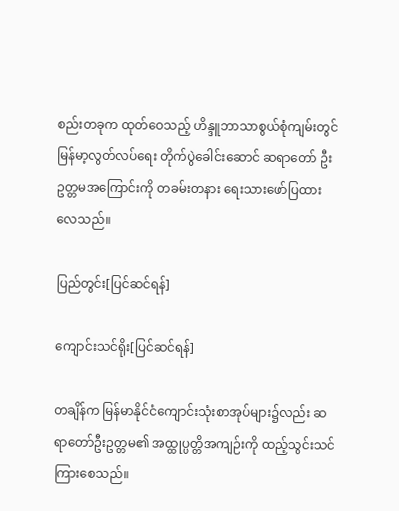စည်းတခုက ထုတ်ဝေသည့် ဟိန္ဒူဘာသာစွယ်စုံကျမ်းတွင် မြန်မာ့လွတ်လပ်ရေး တိုက်ပွဲခေါင်းဆောင် ဆရာတော် ဦးဥတ္တမအကြောင်းကို တခမ်းတနား ရေးသားဖော်ပြထားလေသည်။

ပြည်တွင်း[ပြင်ဆင်ရန်]

ကျောင်းသင်ရိုး[ပြင်ဆင်ရန်]

တချိန်က မြန်မာနိုင်ငံကျောင်းသုံးစာအုပ်များ၌လည်း ဆရာတော်ဦးဥတ္တမ၏ အထ္ထုပ္ပတ္တိအကျဉ်းကို ထည့်သွင်းသင်ကြားစေသည်။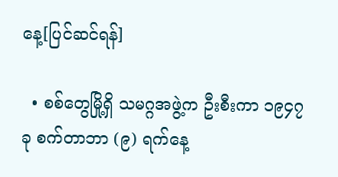နေ့[ပြင်ဆင်ရန်]

  • စစ်တွေမြို့ရှိ သမဂ္ဂအဖွဲ့က ဦးစီးကာ ၁၉၄၇ ခု စက်တာဘာ (၉) ရက်နေ့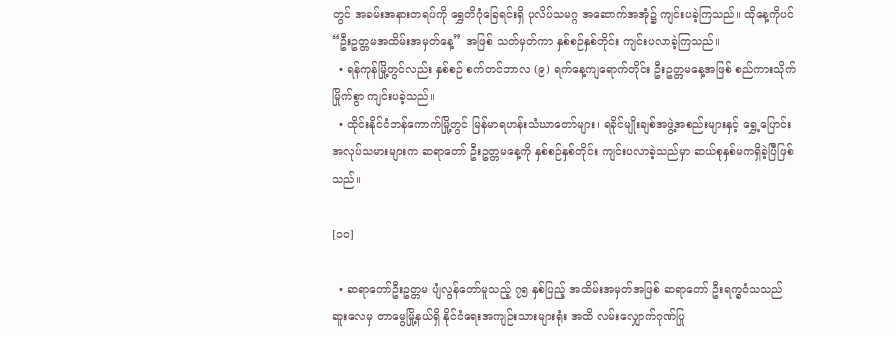တွင် အခမ်းအနားတရပ်ကို ရွှေတိဂုံခြေရင်းရှိ ပုလိပ်သမဂ္ဂ အဆောက်အအုံ၌ ကျင်းပခဲ့ကြသည်။ ထိုနေ့ကိုပင် “ဦးဥတ္တမအထိမ်းအမှတ်နေ့” အဖြစ် သတ်မှတ်ကာ နှစ်စဉ်နှစ်တိုင်း ကျင်းပလာခဲ့ကြသည်။
  • ရန်ကုန်မြို့တွင်လည်း နှစ်စဉ် စက်တင်ဘာလ (၉) ရက်နေ့ကျရောက်တိုင်း ဦးဥတ္တမနေ့အဖြစ် စည်ကားသိုက်မြိုက်စွာ ကျင်းပခဲ့သည်။
  • ထိုင်းနိုင်ငံဘန်ကောက်မြို့တွင် မြန်မာရဟန်းသံဃာတော်များ၊ ရခိုင်မျိုးချစ်အဖွဲ့အစည်းများနှင့် ရွှေ့ပြောင်းအလုပ်သမားများက ဆရာတော် ဦးဥတ္တမနေ့ကို နှစ်စဉ်နှစ်တိုင်း ကျင်းပလာခဲ့သည်မှာ ဆယ်စုနှစ်မကရှိခဲ့ပြီဖြစ်သည်။

[၁၀]

  • ဆရာတော်ဦးဥတ္တမ ပျံလွန်တော်မူသည့် ၇၅ နှစ်ပြည့် အထိမ်းအမှတ်အဖြစ် ဆရာတော် ဦးရက္ခဝံသသည် ဆူးလေမှ တာမွေမြို့နယ်ရှိ နိုင်ငံရေးအကျဉ်းသားများရုံး အထိ လမ်းလျှောက်ဂုဏ်ပြု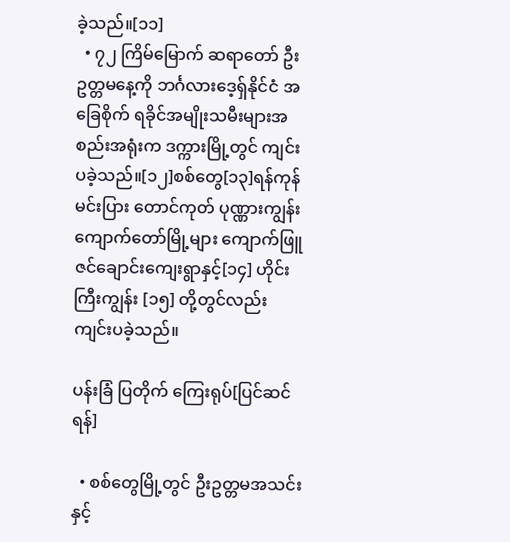ခဲ့သည်။[၁၁]
  • ၇၂ ကြိမ်မြောက် ဆရာတော် ဦးဥတ္တမနေ့ကို ဘင်္ဂလားဒေ့ရှ်နိုင်ငံ အခြေစိုက် ရခိုင်အမျိုးသမီးများအစည်းအရုံးက ဒက္ကားမြို့တွင် ကျင်းပခဲ့သည်။[၁၂]စစ်တွေ[၁၃]ရန်ကုန် မင်းပြား တောင်ကုတ် ပုဏ္ဏားကျွန်း ကျောက်တော်မြို့များ ကျောက်ဖြူ ဇင်ချောင်းကျေးရွာနှင့်[၁၄] ဟိုင်းကြီးကျွန်း [၁၅] တို့တွင်လည်း ကျင်းပခဲ့သည်။

ပန်းခြံ ပြတိုက် ကြေးရုပ်[ပြင်ဆင်ရန်]

  • စစ်တွေမြို့တွင် ဦးဥတ္တမအသင်းနှင့်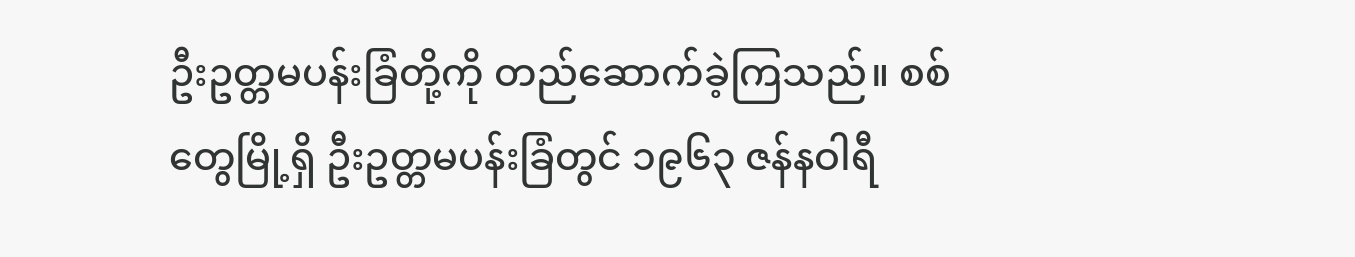ဦးဥတ္တမပန်းခြံတို့ကို တည်ဆောက်ခဲ့ကြသည်။ စစ်တွေမြို့ရှိ ဦးဥတ္တမပန်းခြံတွင် ၁၉၆၃ ဇန်နဝါရီ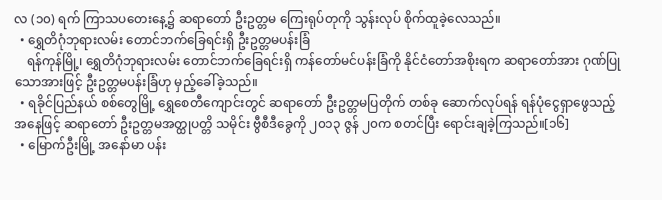လ (၁၀) ရက် ကြာသပတေးနေ့၌ ဆရာတော် ဦးဥတ္တမ ကြေးရုပ်တုကို သွန်းလုပ် စိုက်ထူခဲ့လေသည်။
  • ရွှေတိဂုံဘုရားလမ်း တောင်ဘက်ခြေရင်းရှိ ဦးဥတ္တမပန်းခြံ
    ရန်ကုန်မြို့၊ ရွှေတိဂုံဘုရားလမ်း တောင်ဘက်ခြေရင်းရှိ ကန်တော်မင်ပန်းခြံကို နိုင်ငံတော်အစိုးရက ဆရာတော်အား ဂုဏ်ပြုသောအားဖြင့် ဦးဥတ္တမပန်းခြံဟု မှည့်ခေါ်ခဲ့သည်။
  • ရခိုင်ပြည်နယ် စစ်တွေမြို့ ရွှေစေတီကျောင်းတွင် ဆရာတော် ဦးဥတ္တမပြတိုက် တစ်ခု ဆောက်လုပ်ရန် ရန်ပုံငွေရှာဖွေသည့် အနေဖြင့် ဆရာတော် ဦးဥတ္တမအတ္ထုပတ္တိ သမိုင်း ဗွီစီဒီခွေကို ၂၀၁၃ ဇွန် ၂၀က စတင်ပြီး ရောင်းချခဲ့ကြသည်။[၁၆]
  • မြောက်ဦးမြို့ အနော်မာ ပန်း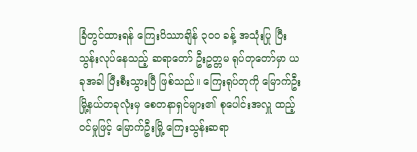ခြံတွင်ထားရန် ကြေးပိဿာချိန် ၃၀၀ ခန့် အသုံးပြု ပြီး သွန်းလုပ်နေသည့် ဆရာတော် ဦးဥတ္တမ ရုပ်တုတော်မှာ ယခုအခါ ပြီးစီးသွားပြီ ဖြစ်သည်။ ကြေးရုပ်တုကို မြောက်ဦးမြို့နယ်တခုလုံးမှ စေတနာရှင်များ၏ စုပေါင်းအလှူ ထည့်ဝင်မှုဖြင့် မြောက်ဦးမြို့ ကြေးသွန်းဆရာ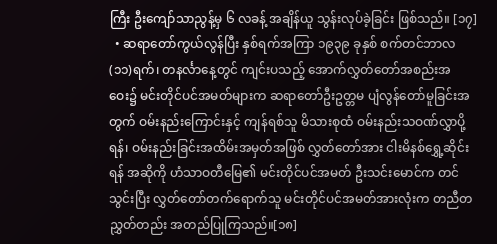ကြီး ဦးကျော်သာညွန့်မှ ၆ လခန့် အချိန်ယူ သွန်းလုပ်ခဲ့ခြင်း ဖြစ်သည်။ [၁၇]
  • ဆရာတော်ကွယ်လွန်ပြီး နှစ်ရက်အကြာ ၁၉၃၉ ခုနှစ် စက်တင်ဘာလ (၁၁)ရက်၊ တနင်္လာနေ့တွင် ကျင်းပသည့် အောက်လွှတ်တော်အစည်းအဝေး၌ မင်းတိုင်ပင်အမတ်များက ဆရာတော်ဦးဥတ္တမ ပျံလွန်တော်မူခြင်းအတွက် ဝမ်းနည်းကြောင်းနှင့် ကျန်ရစ်သူ မိသားစုထံ ဝမ်းနည်းသဝဏ်လွှာပို့ရန်၊ ဝမ်းနည်းခြင်းအထိမ်းအမှတ်အဖြစ် လွှတ်တော်အား ငါးမိနစ်ရွှေ့ဆိုင်းရန် အဆိုကို ဟံသာဝတီမြေ၏ မင်းတိုင်ပင်အမတ် ဦးသင်းမောင်က တင်သွင်းပြီး လွှတ်တော်တက်ရောက်သူ မင်းတိုင်ပင်အမတ်အားလုံးက တညီတညွှတ်တည်း အတည်ပြုကြသည်။[၁၈]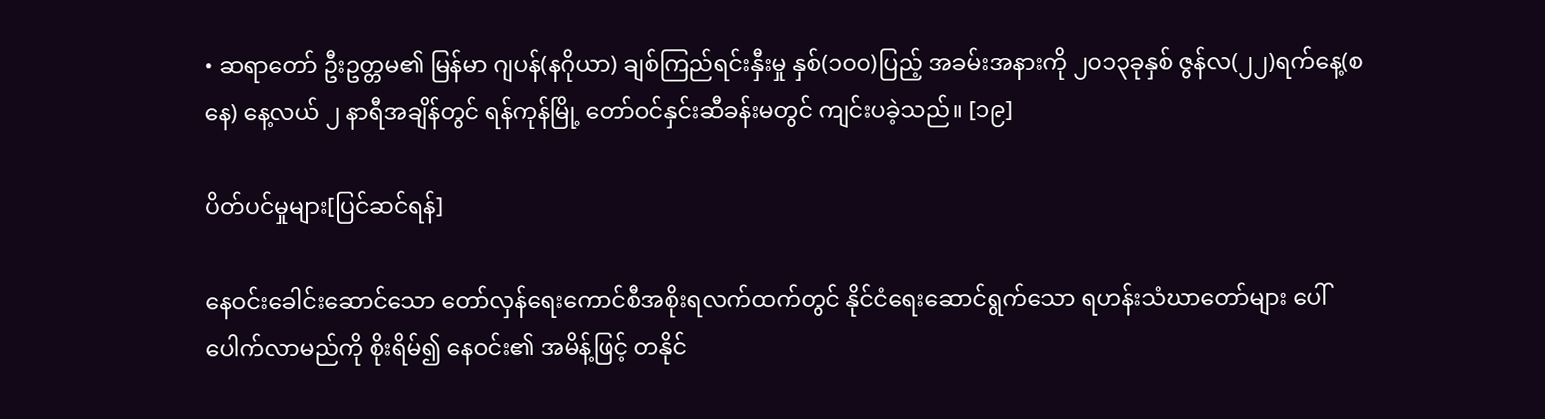• ဆရာတော် ဦးဥတ္တမ၏ မြန်မာ ဂျပန်(နဂိုယာ) ချစ်ကြည်ရင်းနှီးမှု နှစ်(၁၀၀)ပြည့် အခမ်းအနားကို ၂၀၁၃ခုနှစ် ဇွန်လ(၂၂)ရက်နေ့(စနေ) နေ့လယ် ၂ နာရီအချိန်တွင် ရန်ကုန်မြို့ တော်ဝင်နှင်းဆီခန်းမတွင် ကျင်းပခဲ့သည်။ [၁၉]

ပိတ်ပင်မှုများ[ပြင်ဆင်ရန်]

နေဝင်းခေါင်းဆောင်သော တော်လှန်ရေးကောင်စီအစိုးရလက်ထက်တွင် နိုင်ငံရေးဆောင်ရွက်သော ရဟန်းသံဃာတော်များ ပေါ်ပေါက်လာမည်ကို စိုးရိမ်၍ နေဝင်း၏ အမိန့်ဖြင့် တနိုင်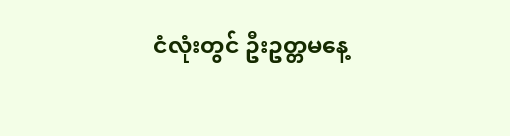ငံလုံးတွင် ဦးဥတ္တမနေ့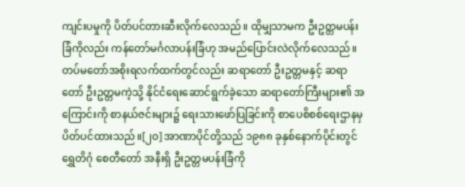ကျင်းပမှုကို ပိတ်ပင်တားဆီးလိုက်လေသည်။ ထိုမျှသာမက ဦးဥတ္တမပန်းခြံကိုလည်း ကန်တော်မင်္ဂလာပန်းခြံဟု အမည်ပြောင်းလဲလိုက်လေသည်။ တပ်မတော်အစိုးရလက်ထက်တွင်လည်း ဆရာတော် ဦးဥတ္တမနှင့် ဆရာတော် ဦးဥတ္တမကဲ့သို့ နိုင်ငံရေးဆောင်ရွက်ခဲ့သော ဆရာတော်ကြီးများ၏ အကြောင်းကို စာနယ်ဇင်းများ၌ ရေးသားဖော်ပြခြင်းကို စာပေစိစစ်ရေးဌာနမှ ပိတ်ပင်ထားသည်။[၂၀] အာဏာပိုင်တို့သည် ၁၉၈၈ ခုနှစ်နောက်ပိုင်းတွင် ရွှေတိဂုံ စေတီတော် အနီးရှိ ဦးဥတ္တမပန်းခြံကို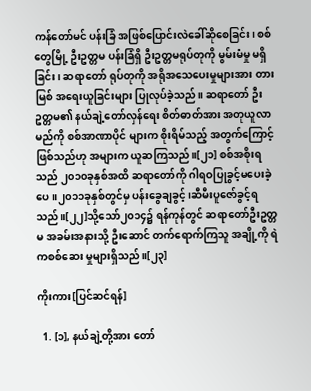ကန်တော်မင် ပန်းခြံ အဖြစ်ပြောင်းလဲခေါ်ဆိုစေခြင်း၊ စစ်တွေမြို့ ဦးဥတ္တမ ပန်းခြံရှိ ဦးဥတ္တမရုပ်တုကို မွမ်းမံမှု မရှိခြင်း၊ ဆရာတော် ရုပ်တုကို အရိုအသေပေးမှုများအား တားမြစ် အရေးယူခြင်းများ ပြုလုပ်ခဲ့သည်။ ဆရာတော် ဦးဥတ္တမ၏ နယ်ချဲ့တော်လှန်ရေး စိတ်ဓာတ်အား အတုယူလာမည်ကို စစ်အာဏာပိုင် များက စိုးရိမ်သည့် အတွက်ကြောင့် ဖြစ်သည်ဟု အများက ယူဆကြသည်။[၂၁] စစ်အစိုးရသည် ၂၀၁၀ခုနှစ်အထိ ဆရာတော်ကို ဂါရဝပြုခွင့်မပေးခဲ့ပေ။၂၀၁၁ခုနှစ်တွင်မှ ပန်းခွေချခွင့်၊ဆီမီးပူဇော်ခွင့်ရသည်။[၂၂]သို့သော်၂၀၁၄၌ ရန်ကုန်တွင် ဆရာတော်ဦးဥတ္တမ အခမ်းအနားသို့ ဦးဆောင် တက်ရောက်ကြသူ အချို့ကို ရဲကစစ်ဆေး မှုများရှိသည်။[၂၃]

ကိုးကား[ပြင်ဆင်ရန်]

  1. [၁], နယ်ချဲ့တို့အား တော်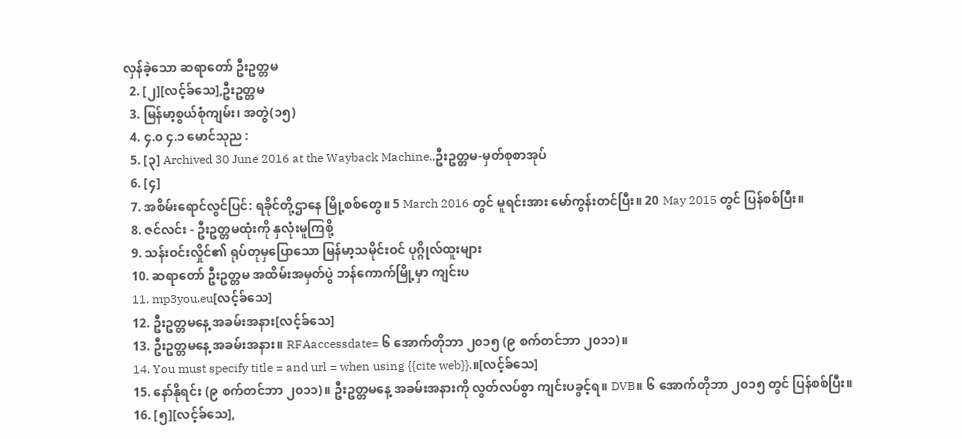လှန်ခဲ့သော ဆရာတော် ဦးဥတ္တမ
  2. [၂][လင့်ခ်သေ],ဦးဥတ္တမ
  3. မြန်မာ့စွယ်စုံကျမ်း၊ အတွဲ(၁၅)
  4. ၄.၀ ၄.၁ မောင်သုည :
  5. [၃] Archived 30 June 2016 at the Wayback Machine.,ဦးဥတ္တမ-မှတ်စုစာအုပ်
  6. [၄]
  7. အစိမ်းရောင်လွင်ပြင်: ရခိုင်တို့ဌာနေ မြို့စစ်တွေ။ 5 March 2016 တွင် မူရင်းအား မော်ကွန်းတင်ပြီး။ 20 May 2015 တွင် ပြန်စစ်ပြီး။
  8. ဇင်လင်း - ဦးဥတ္တမထုံးကို နှလုံးမူကြစို့
  9. သန်းဝင်းလှိုင်၏ ရုပ်တုမှပြောသော မြန်မာ့သမိုင်းဝင် ပုဂ္ဂိုလ်ထူးများ
  10. ဆရာတော် ဦးဥတ္တမ အထိမ်းအမှတ်ပွဲ ဘန်ကောက်မြို့မှာ ကျင်းပ
  11. mp3you.eu[လင့်ခ်သေ]
  12. ဦးဥတ္တမနေ့ အခမ်းအနား[လင့်ခ်သေ]
  13. ဦးဥတ္တမနေ့ အခမ်းအနား။ RFAaccessdate= ၆ အောက်တိုဘာ ၂၀၁၅ (၉ စက်တင်ဘာ ၂၀၁၁)။
  14. You must specify title = and url = when using {{cite web}}.။[လင့်ခ်သေ]
  15. နော်နိုရင်း (၉ စက်တင်ဘာ ၂၀၁၁)။ ဦးဥတ္တမနေ့ အခမ်းအနားကို လွတ်လပ်စွာ ကျင်းပခွင့်ရ။ DVB။ ၆ အောက်တိုဘာ ၂၀၁၅ တွင် ပြန်စစ်ပြီး။
  16. [၅][လင့်ခ်သေ],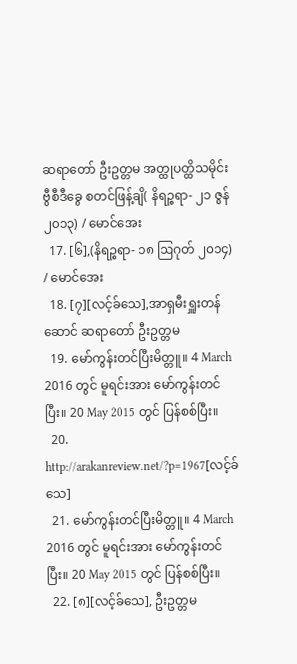ဆရာတော် ဦးဥတ္တမ အတ္ထုပတ္ထိသမိုင်း ဗွီစီဒီခွေ စတင်ဖြန့်ချိ( နိရဉ္စရာ- ၂၁ ဇွန် ၂၀၁၃) / မောင်အေး
  17. [၆],(နိရဉ္စရာ- ၁၈ ဩဂုတ် ၂၀၁၄) / မောင်အေး
  18. [၇][လင့်ခ်သေ],အာရှမီးရှူးတန်ဆောင် ဆရာတော် ဦးဥတ္တမ
  19. မော်ကွန်းတင်ပြီးမိတ္တူ။ 4 March 2016 တွင် မူရင်းအား မော်ကွန်းတင်ပြီး။ 20 May 2015 တွင် ပြန်စစ်ပြီး။
  20. http://arakanreview.net/?p=1967[လင့်ခ်သေ]
  21. မော်ကွန်းတင်ပြီးမိတ္တူ။ 4 March 2016 တွင် မူရင်းအား မော်ကွန်းတင်ပြီး။ 20 May 2015 တွင် ပြန်စစ်ပြီး။
  22. [၈][လင့်ခ်သေ], ဦးဥတ္တမ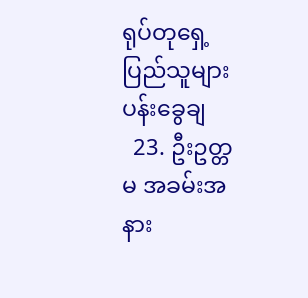ရုပ်တုရှေ့ ပြည်သူများ ပန်းခွေချ
  23. ဦးဥတ္တမ အခမ်းအနား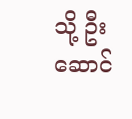သို့ ဦးဆောင်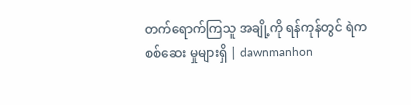တက်ရောက်ကြသူ အချို့ကို ရန်ကုန်တွင် ရဲကစစ်ဆေး မှုများရှိ | dawnmanhon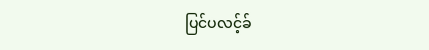ပြင်ပလင့်ခ်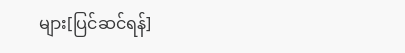များ[ပြင်ဆင်ရန်]